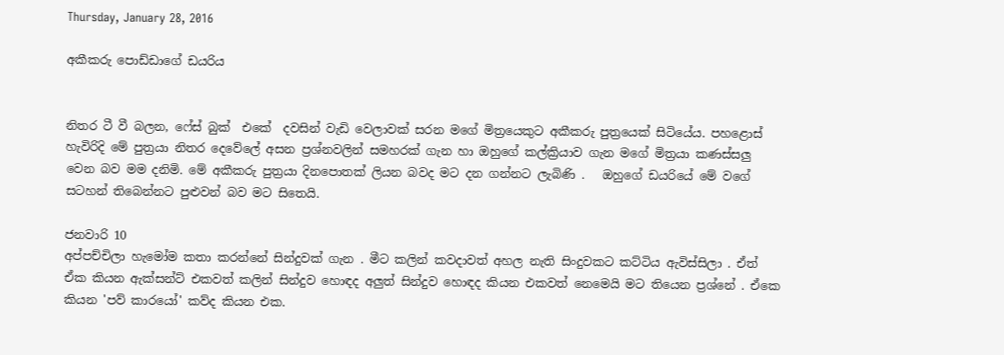Thursday, January 28, 2016

අකීකරු පොඩ්ඩාගේ ඩයරිය


නිතර ටී වී බලන, ෆේස් බුක්  එකේ  දවසින් වැඩි වෙලාවක් සරන මගේ මිත්‍රයෙකුට අකීකරු පුත්‍රයෙක් සිටියේය. පහළොස්‌ හැවිරිදි මේ පුත්‍රයා නිතර දෙවේලේ අසන ප්‍රශ්නවලින් සමහරක් ගැන හා ඔහුගේ කල්ක්‍රියාව ගැන මගේ මිත්‍රයා කණස්සලු වෙන බව මම දනිමි. මේ අකීකරු පුත්‍රයා දිනපොතක් ලියන බවද මට දන ගන්නට ලැබිණි .   ඔහුගේ ඩයරියේ මේ වගේ සටහන් තිබෙන්නට පුළුවන් බව මට සිතෙයි.

ජනවාරි 10
අප්පච්චිලා හැමෝම කතා කරන්නේ සින්දුවක් ගැන . මීට කලින් කවදාවත් අහල නැති සිංදුවකට කට්ටිය ඇවිස්සිලා . ඒත් ඒක කියන ඇක්සන්ට් එකවත් කලින් සින්දුව හොඳද අලුත් සින්දුව හොඳද කියන එකවත් නෙමෙයි මට තියෙන ප්‍රශ්නේ . ඒකෙ කියන 'පව් කාරයෝ' කව්ද කියන එක.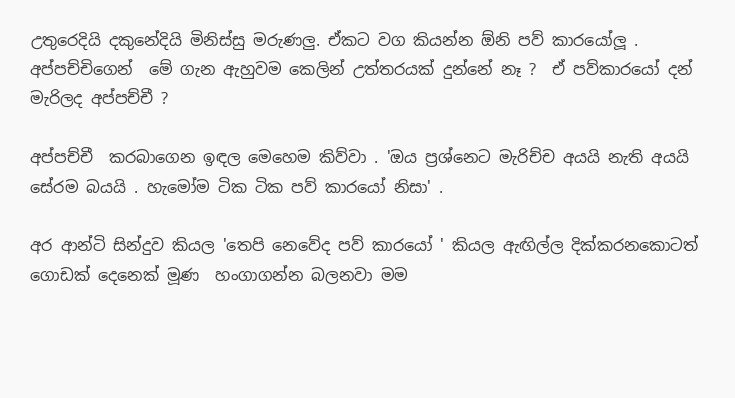උතුරෙදියි දකුනේදියි මිනිස්සු මරුණලු. ඒකට වග කියන්න ඕනි පව් කාරයෝලූ . අප්පච්චිගෙන්  මේ ගැන ඇහුවම කෙලින් උත්තරයක් දුන්නේ නෑ ?  ඒ පව්කාරයෝ දන් මැරිලද අප්පච්චී ?

අප්පච්චී  කරබාගෙන ඉඳල මෙහෙම කිව්වා . 'ඔය ප්‍රශ්නෙට මැරිච්ච අයයි නැති අයයි සේරම බයයි . හැමෝම ටික ටික පව් කාරයෝ නිසා' .

අර ආන්ටි සින්දුව කියල 'තෙපි නෙවේද පව් කාරයෝ ' කියල ඇඟිල්ල දික්කරනකොටත්  ගොඩක් දෙනෙක් මූණ  හංගාගන්න බලනවා මම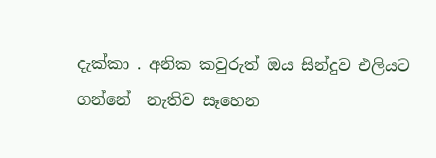දැක්කා . අනික කවුරුත් ඔය සින්දුව එලියට ගන්නේ  නැතිව සෑහෙන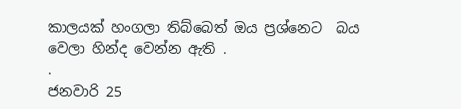කාලයක් හංගලා තිබ්බෙත් ඔය ප්‍රශ්නෙට  බය වෙලා හින්ද වෙන්න ඇති .
.
ජනවාරි 25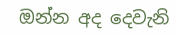ඔන්න අද දෙවැනි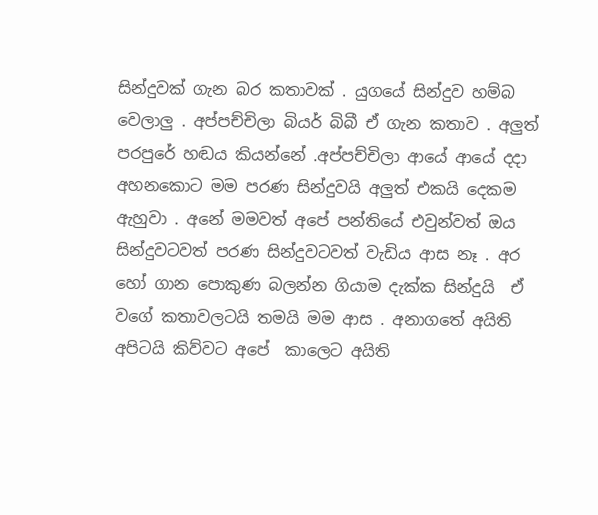සින්දුවක් ගැන බර කතාවක් . යුගයේ සින්දුව හම්බ වෙලාලු . අප්පච්චිලා බියර් බිබී ඒ ගැන කතාව . අලුත් පරපුරේ හඬය කියන්නේ .අප්පච්චිලා ආයේ ආයේ දදා අහනකොට මම පරණ සින්දුවයි අලුත් එකයි දෙකම ඇහුවා . අනේ මමවත් අපේ පන්තියේ එවුන්වත් ඔය සින්දුවටවත් පරණ සින්දුවටවත් වැඩිය ආස නෑ . අර හෝ ගාන පොකුණ බලන්න ගියාම දැක්ක සින්දුයි  ඒ වගේ කතාවලටයි තමයි මම ආස . අනාගතේ අයිති අපිටයි කිව්වට අපේ  කාලෙට අයිති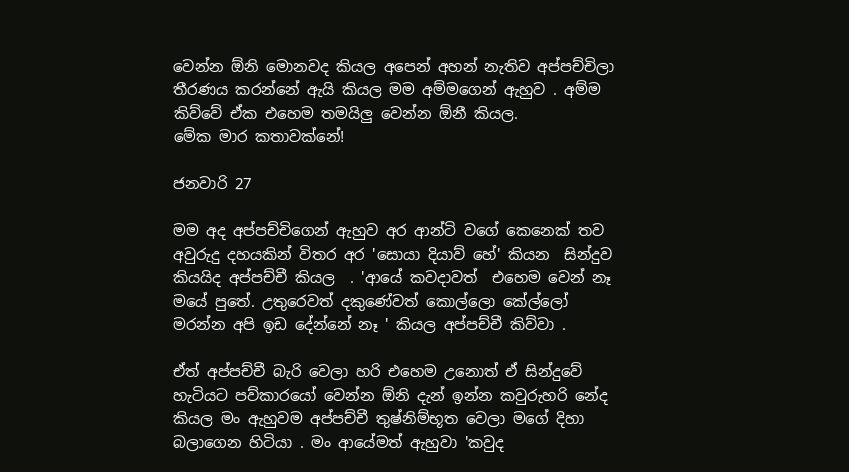වෙන්න ඕනි මොනවද කියල අපෙන් අහන් නැතිව අප්පච්චිලා තීරණය කරන්නේ ඇයි කියල මම අම්මගෙන් ඇහුව . අම්ම කිව්වේ ඒක එහෙම තමයිලු වෙන්න ඕනී කියල.
මේක මාර කතාවක්නේ!

ජනවාරි 27

මම අද අප්පච්චිගෙන් ඇහුව අර ආන්ටි වගේ කෙනෙක් තව අවුරුදු දහයකින් විතර අර 'සොයා දියාව් හේ' කියන  සින්දුව කියයිද අප්පච්චී කියල  . 'ආයේ කවදාවත්  එහෙම වෙන් නෑ මයේ පුතේ. උතුරෙවත් දකුණේවත් කොල්ලො කේල්ලෝ මරන්න අපි ඉඩ දේන්නේ නෑ ' කියල අප්පච්චී කිව්වා .

ඒත් අප්පච්චී බැරි වෙලා හරි එහෙම උනොත් ඒ සින්දුවේ හැටියට පව්කාරයෝ වෙන්න ඕනි දැන් ඉන්න කවුරුහරි නේද කියල මං ඇහුවම අප්පච්චී තුෂ්නිම්භූත වෙලා මගේ දිහා බලාගෙන හිටියා . මං ආයේමත් ඇහුවා 'කවුද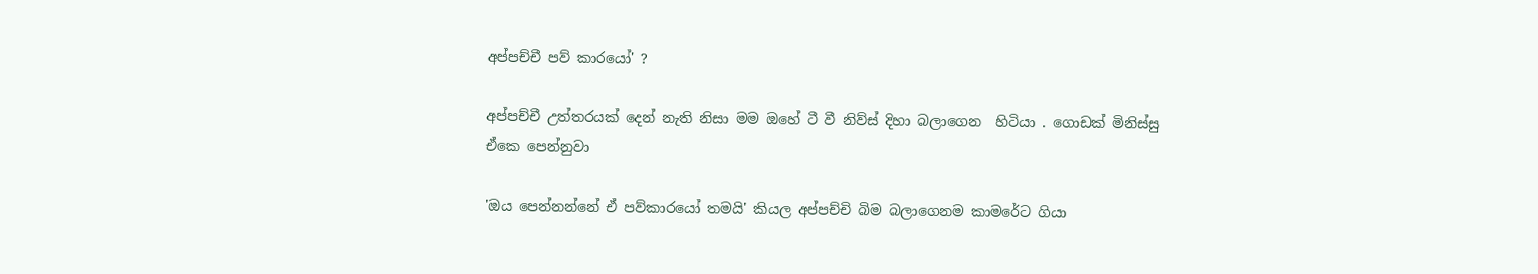අප්පච්චී පව් කාරයෝ' ?

අප්පච්චී උත්තරයක් දෙන් නැති නිසා මම ඔහේ ටී වී නිව්ස් දිහා බලාගෙන  හිටියා . ගොඩක් මිනිස්සු ඒකෙ පෙන්නුවා

'ඔය පෙන්නන්නේ ඒ පව්කාරයෝ තමයි' කියල අප්පච්චි බිම බලාගෙනම කාමරේට ගියා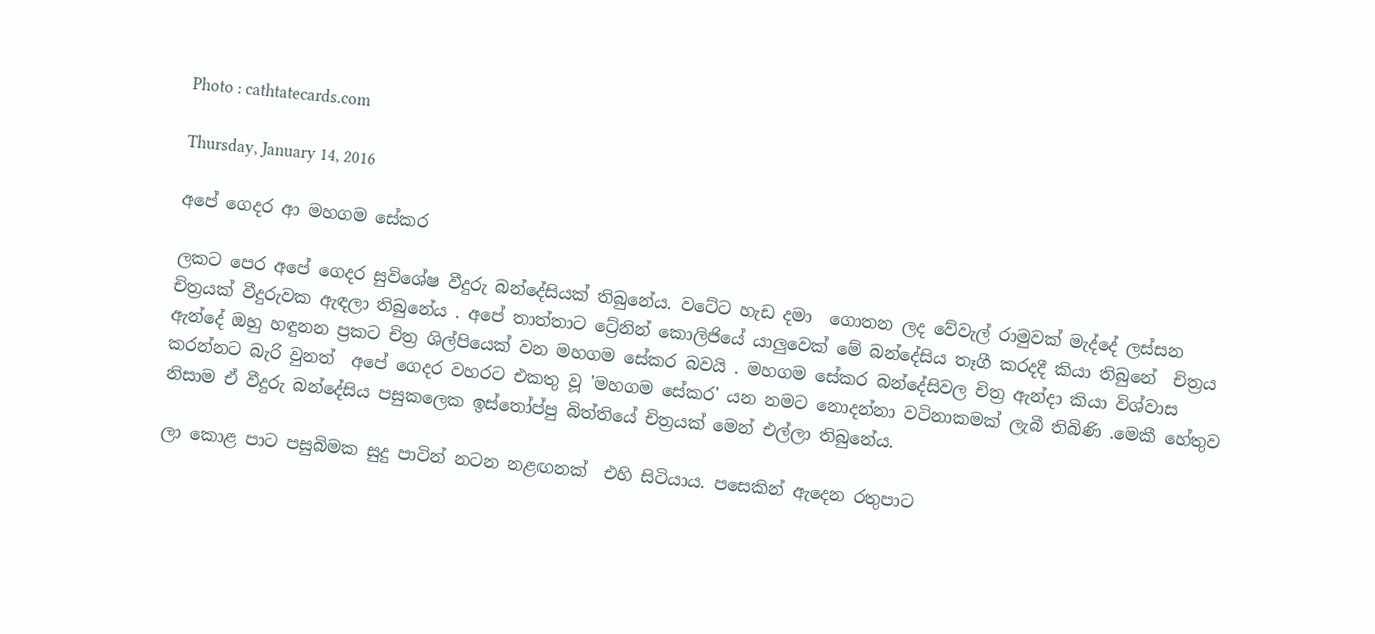Photo : cathtatecards.com

Thursday, January 14, 2016

අපේ ගෙදර ආ මහගම සේකර

ලකට පෙර අපේ ගෙදර සුවිශේෂ වීදුරු බන්දේසියක් තිබුනේය. වටේට හැඩ දමා  ගොතන ලද වේවැල් රාමුවක් මැද්දේ ලස්සන චිත්‍රයක් වීදුරුවක ඇඳලා තිබුනේය . අපේ තාත්තාට ට්‍රේනින් කොලිජියේ යාලුවෙක් මේ බන්දේසිය තෑගී කරදදී කියා තිබුනේ  චිත්‍රය ඇන්දේ ඔහු හඳුනන ප්‍රකට චිත්‍ර ශිල්පියෙක් වන මහගම සේකර බවයි . මහගම සේකර බන්දේසිවල චිත්‍ර ඇන්දා කියා විශ්වාස කරන්නට බැරි වුනත්  අපේ ගෙදර වහරට එකතු වූ 'මහගම සේකර' යන නමට නොදන්නා වටිනාකමක් ලැබී තිබිණි .මෙකී හේතුව නිසාම ඒ වීදුරු බන්දේසිය පසුකලෙක ඉස්තෝප්පු බිත්තියේ චිත්‍රයක් මෙන් එල්ලා තිබුනේය.

ලා කොළ පාට පසුබිමක සුදු පාටින් නටන නළඟනක්  එහි සිටියාය. පසෙකින් ඇදෙන රතුපාට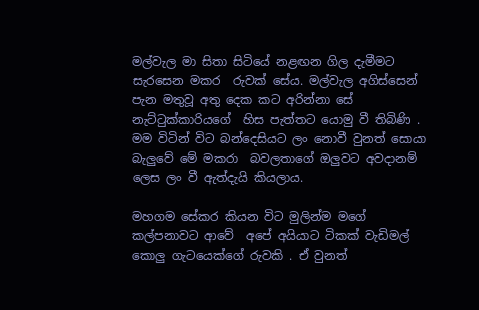මල්වැල මා සිතා සිටියේ නළඟන ගිල දැමීමට සැරසෙන මකර  රුවක් සේය. මල්වැල අගිස්සෙන් පැන මතුවූ අතු දෙක කට අරින්නා සේ නැට්ටුක්කාරියගේ  හිස පැත්තට යොමු වී තිබිණි . මම විටින් විට බන්දෙසියට ලං නොවී වුනත් සොයා බැලුවේ මේ මකරා  බවලතාගේ ඔලුවට අවදානම් ලෙස ලං වී ඇත්දැයි කියලාය.

මහගම සේකර කියන විට මුලින්ම මගේ කල්පනාවට ආවේ  අපේ අයියාට ටිකක් වැඩිමල් කොලු ගැටයෙක්ගේ රුවකි . ඒ වුනත්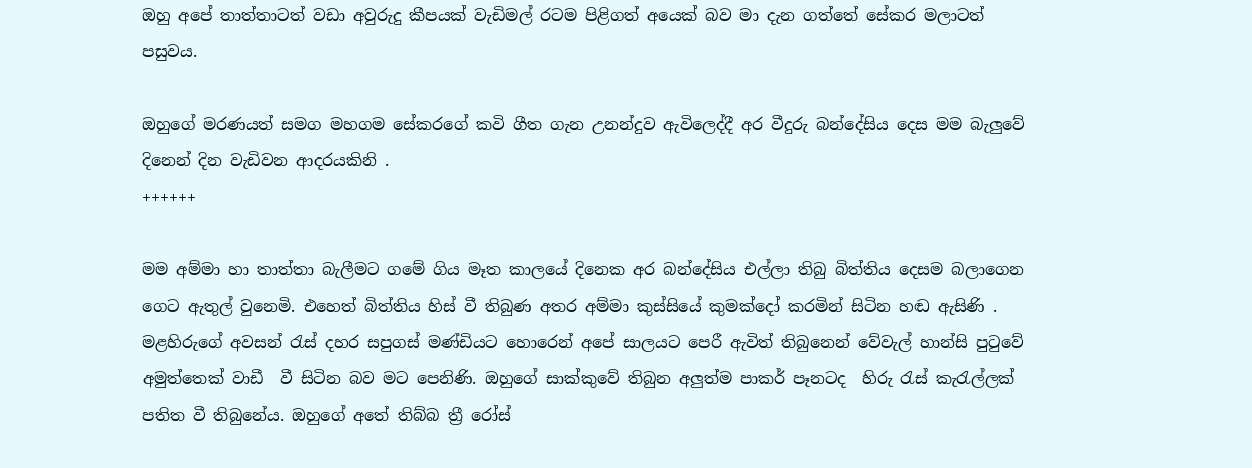ඔහු අපේ තාත්තාටත් වඩා අවුරුදු කීපයක් වැඩිමල් රටම පිළිගත් අයෙක් බව මා දැන ගත්තේ සේකර මලාටත් පසුවය.

ඔහුගේ මරණයත් සමග මහගම සේකරගේ කවි ගීත ගැන උනන්දුව ඇවිලෙද්දී අර වීදුරු බන්දේසිය දෙස මම බැලුවේ දිනෙන් දින වැඩිවන ආදරයකිනි .
++++++

මම අම්මා හා තාත්තා බැලීමට ගමේ ගිය මෑත කාලයේ දිනෙක අර බන්දේසිය එල්ලා තිබු බිත්තිය දෙසම බලාගෙන ගෙට ඇතුල් වුනෙමි. එහෙත් බිත්තිය හිස් වී තිබුණ අතර අම්මා කුස්සියේ කුමක්දෝ කරමින් සිටින හඬ ඇසිණි .
මළහිරුගේ අවසන් රැස් දහර සපුගස් මණ්ඩියට හොරෙන් අපේ සාලයට පෙරී ඇවිත් තිබුනෙන් වේවැල් හාන්සි පුටුවේ අමුත්තෙක් වාඩී  වී සිටින බව මට පෙනිණි. ඔහුගේ සාක්කුවේ තිබුන අලුත්ම පාකර් පෑනටද  හිරු රැස් කැරැල්ලක් පතිත වී තිබුනේය. ඔහුගේ අතේ තිබ්බ ත්‍රී රෝස්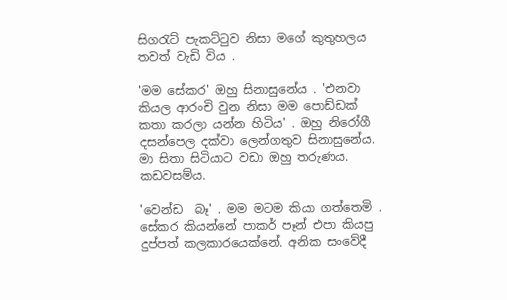සිගරැට් පැකට්ටුව නිසා මගේ කුතුහලය තවත් වැඩි විය .

'මම සේකර' ඔහු සිනාසුනේය . 'එනවා කියල ආරංචි වුන නිසා මම පොඩ්ඩක් කතා කරලා යන්න හිටිය' . ඔහු නිරෝගී දසන්පෙල දක්වා ලෙන්ගතුව සිනාසුනේය. මා සිතා සිටියාට වඩා ඔහු තරුණය. කඩවසම්ය.

'වෙන්ඩ  බෑ' . මම මටම කියා ගත්තෙමි .
සේකර කියන්නේ පාකර් පෑන් එපා කියපු දුප්පත් කලකාරයෙක්නේ. අනික සංවේදී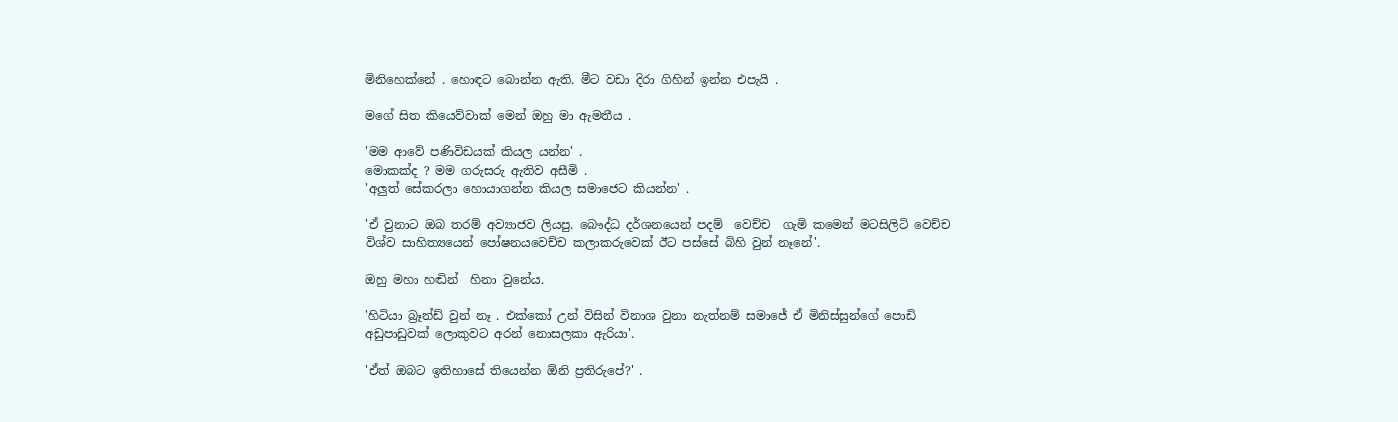මිනිහෙක්නේ . හොඳට බොන්න ඇති. මීට වඩා දිරා ගිහින් ඉන්න එපැයි .

මගේ සිත කියෙව්වාක් මෙන් ඔහු මා ඇමතීය .

'මම ආවේ පණිවිඩයක් කියල යන්න' .
මොකක්ද ? මම ගරුසරු ඇතිව අසීමි .
'අලුත් සේකරලා හොයාගන්න කියල සමාජෙට කියන්න' .

'ඒ වුනාට ඔබ තරම් අව්‍යාජව ලියපු. බෞද්ධ දර්ශනයෙන් පදම්  වෙච්ච  ගැමි කමෙන් මටසිලිටි වෙච්ච විශ්ව සාහිත්‍යයෙන් පෝෂනයවෙච්ච කලාකරුවෙක් ඊට පස්සේ බිහි වුන් නෑනේ'.

ඔහු මහා හඬින්  හිනා වුනේය.

'හිටියා බ්‍රෑන්ඩ් වුන් නෑ . එක්කෝ උන් විසින් විනාශ වුනා නැත්නම් සමාජේ ඒ මිනිස්සුන්ගේ පොඩි අඩුපාඩුවක් ලොකුවට අරන් නොසලකා ඇරියා'.

'ඒත් ඔබට ඉතිහාසේ තියෙන්න ඕනි ප්‍රතිරුපේ?' .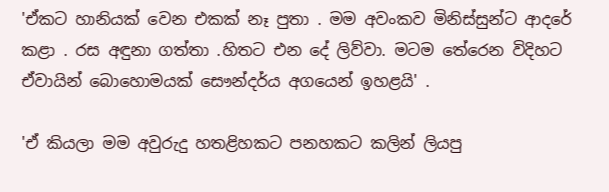'ඒකට හානියක් වෙන එකක් නෑ පුතා . මම අවංකව මිනිස්සුන්ට ආදරේ කළා . රස අඳුනා ගත්තා .හිතට එන දේ ලිව්වා. මටම තේරෙන විදිහට ඒවායින් බොහොමයක් සෞන්දර්ය අගයෙන් ඉහළයි' .

'ඒ කියලා මම අවුරුදු හතළිහකට පනහකට කලින් ලියපු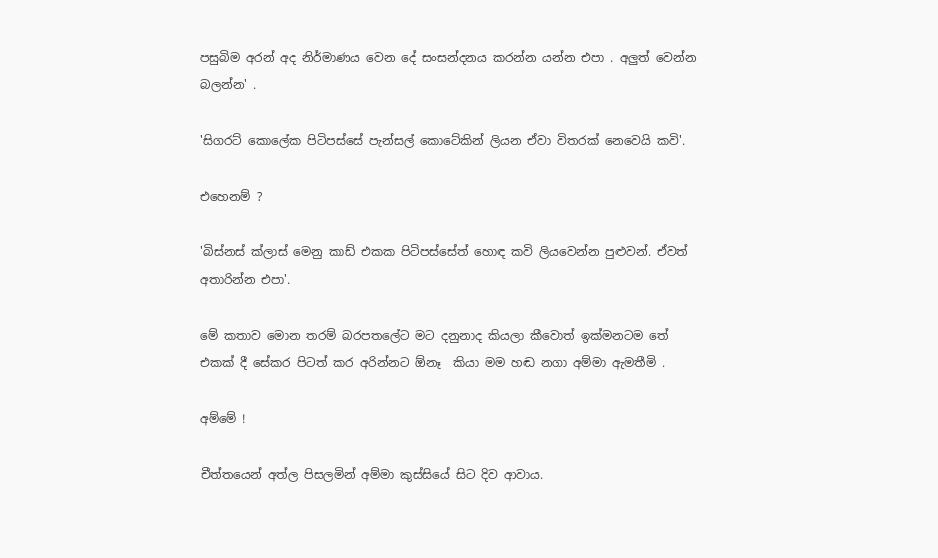පසුබිම අරන් අද නිර්මාණය වෙන දේ සංසන්දනය කරන්න යන්න එපා . අලුත් වෙන්න බලන්න' .

'සිගරට් කොලේක පිටිපස්සේ පැන්සල් කොටේකින් ලියන ඒවා විතරක් නෙවෙයි කවි'.

එහෙනම් ?

'බිස්නස් ක්ලාස් මෙනු කාඩ් එකක පිටිපස්සේත් හොඳ කවි ලියවෙන්න පුළුවන්. ඒවත් අතාරින්න එපා'.

මේ කතාව මොන තරම් බරපතලේට මට දනුනාද කියලා කීවොත් ඉක්මනටම තේ එකක් දී සේකර පිටත් කර අරින්නට ඕනෑ  කියා මම හඬ නගා අම්මා ඇමතීමි .

අම්මේ !

චීත්තයෙන් අත්ල පිසලමින් අම්මා කුස්සියේ සිට දිව ආවාය.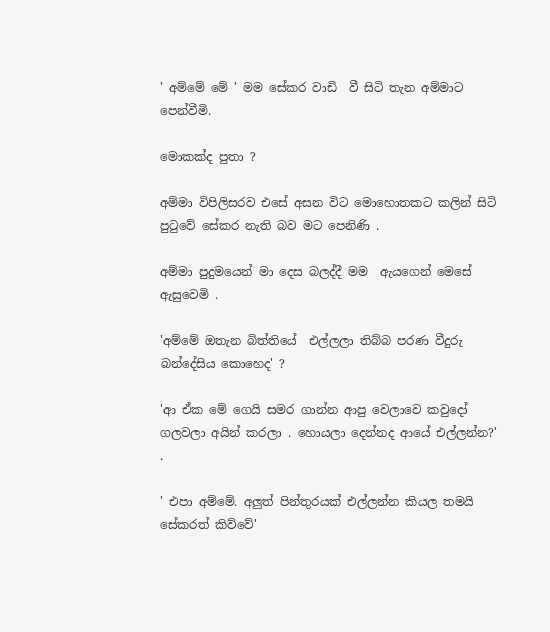' අම්මේ මේ ' මම සේකර වාඩි  වී සිටි තැන අම්මාට පෙන්වීමි.

මොකක්ද පුතා ?

අම්මා විපිලිසරව එසේ අසන විට මොහොතකට කලින් සිටි පුටුවේ සේකර නැති බව මට පෙනිණි .

අම්මා පුදුමයෙන් මා දෙස බලද්දී මම  ඇයගෙන් මෙසේ ඇසුවෙමි .

'අම්මේ ඔතැන බිත්තියේ  එල්ලලා තිබ්බ පරණ වීදුරු බන්දේසිය කොහෙද' ?

'ආ ඒක මේ ගෙයි සමර ගාන්න ආපු වෙලාවෙ කවුදෝ ගලවලා අයින් කරලා . හොයලා දෙන්නද ආයේ එල්ලන්න?' .

' එපා අම්මේ. අලුත් පින්තුරයක් එල්ලන්න කියල තමයි සේකරත් කිව්වේ'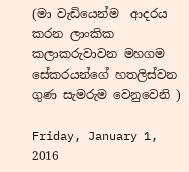(මා වැඩියෙන්ම  ආදරය කරන ලාංකික කලාකරුවාවන මහගම සේකරයන්ගේ හතලිස්වන ගුණ සැමරුම වෙනුවෙනි )

Friday, January 1, 2016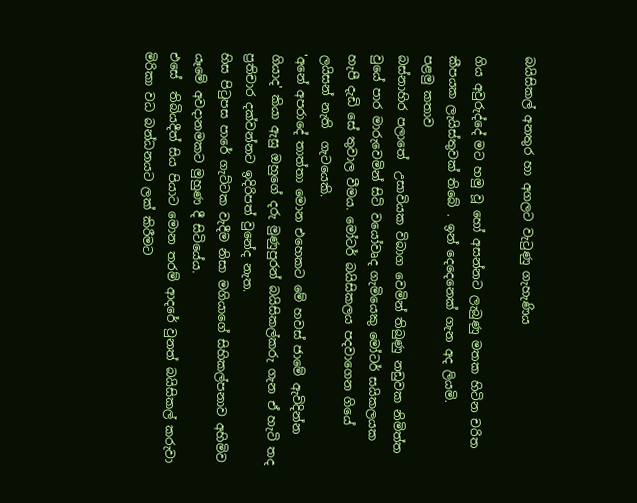බයිසිකල් අනතුර හා අගලට වැටුණු ගැහැණිය

ගිය අවුරුද්දේ මට හමු වූ හෝ අසන්නට ලැබුණු මතක හිටින චරිත කීපයක ලැයිස්තුවක් තිබේ . ඉන් දෙදෙනෙක් ගැන අද ලියමි.
පළමු කතාව
බස්නාහිර පලාතේ  උසාවියක විබාග වෙමින් තිබුණු නඩුවක නිමිත්ත වුයේ පාර මාරුවෙමින් සිටි වයෝවෘද ගැමියෙකු මෝටර් සයිකලයක හැපී දැඩි සේ තුවාල වීමය. මෝටර් බයිසිකලය පදවාගෙන ගියේ ලයිසන් නැති  ගැටයෙකි.
'අනේ අපරාදේ තාත්තා මොන එහෙකට මේ හවස් ජාමේ ඇවිදින්න ගියාද' කියා ඇසු ඔහුගේ දරු මුණුපුරන් බයිසිකල්කරු ගැන ඒ හැටි තද ප්‍රතිචාර දක්වන්නට ඉදිරිපත් වුනේද නැත.
හිස පිටුපස පාරේ ගැට්ටක වැදීම නිසා මගියාගේ සිහිකල්පනාව අහිමිව යෑමේ අවදානමකට මුහුණ දී සිටියේය.
එසේ  තිබියදීත් සිය පියාට මොන තරම් ආදරේ වුනත් බයිසිකල් කරුවා මිරිකා වධ බන්ධනයට ලක් කිරීමට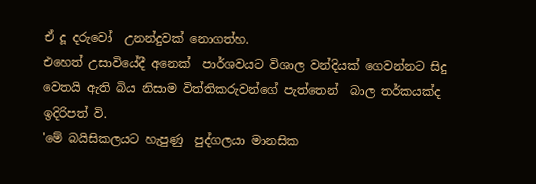ඒ දූ දරුවෝ  උනන්දුවක් නොගත්හ.
එහෙත් උසාවියේදී අනෙක්  පාර්ශවයට විශාල වන්දියක් ගෙවන්නට සිදු වෙතයි ඇති බිය නිසාම විත්තිකරුවන්ගේ පැත්තෙන්  බාල තර්කයක්ද ඉදිරිපත් වි.
'මේ බයිසිකලයට හැපුණු  පුද්ගලයා මානසික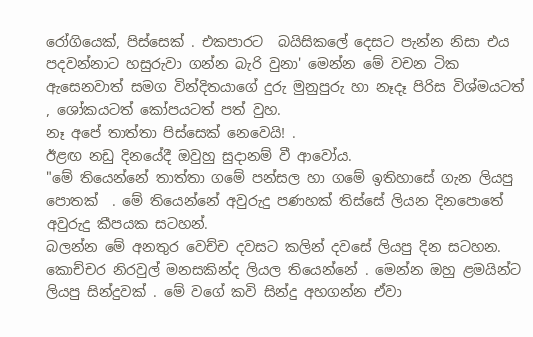රෝගියෙක්, පිස්සෙක් . එකපාරට  බයිසිකලේ දෙසට පැන්න නිසා එය පදවන්නාට හසුරුවා ගන්න බැරි වුනා' මෙන්න මේ වචන ටික  ඇසෙනවාත් සමග වින්දිතයාගේ දුරු මුනුපුරු හා නෑදෑ පිරිස විශ්මයටත් , ශෝකයටත් කෝපයටත් පත් වුහ.
නෑ අපේ තාත්තා පිස්සෙක් නෙවෙයි! .
ඊළඟ නඩු දිනයේදී ඔවුහු සුදානම් වී ආවෝය.
"මේ තියෙන්නේ තාත්තා ගමේ පන්සල හා ගමේ ඉතිහාසේ ගැන ලියපු පොතක්  . මේ තියෙන්නේ අවුරුදු පණහක් තිස්සේ ලියන දිනපොතේ අවුරුදු කීපයක සටහන්.
බලන්න මේ අනතුර වෙච්ච දවසට කලින් දවසේ ලියපු දින සටහන. කොච්චර නිරවුල් මනසකින්ද ලියල තියෙන්නේ . මෙන්න ඔහු ළමයින්ට ලියපු සින්දුවක් . මේ වගේ කවි සින්දු අහගන්න ඒවා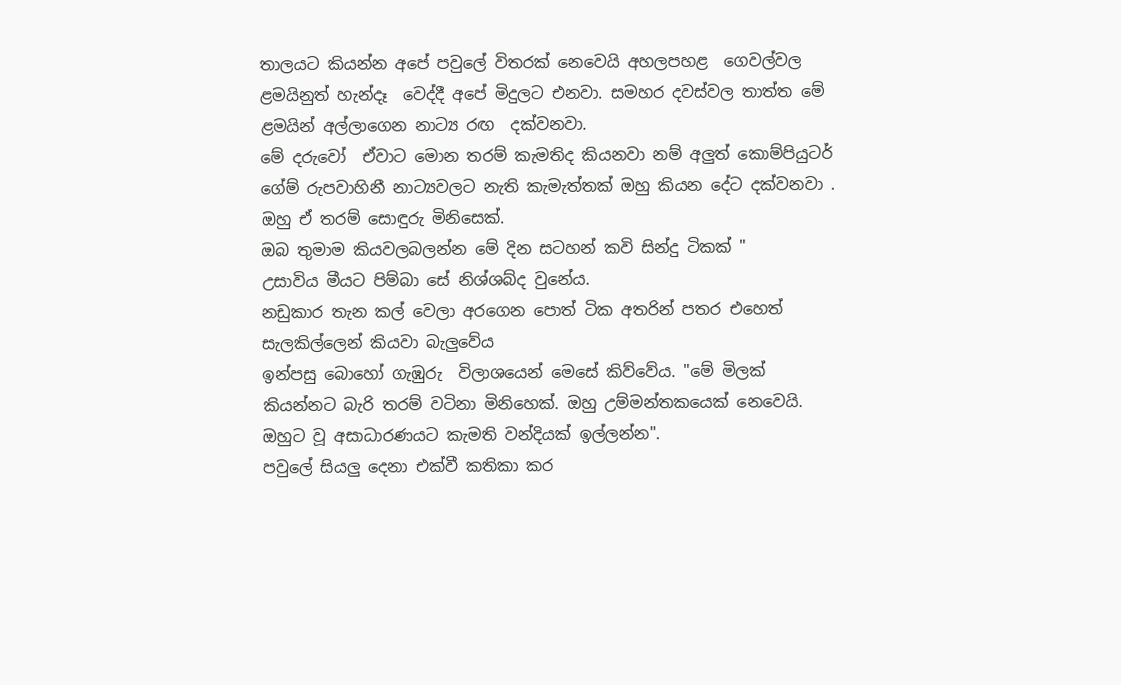තාලයට කියන්න අපේ පවුලේ විතරක් නෙවෙයි අහලපහළ  ගෙවල්වල ළමයිනුත් හැන්දෑ  වෙද්දී අපේ මිදුලට එනවා. සමහර දවස්වල තාත්ත මේ ළමයින් අල්ලාගෙන නාට්‍ය රඟ  දක්වනවා.
මේ දරුවෝ  ඒවාට මොන තරම් කැමතිද කියනවා නම් අලුත් කොම්පියුටර් ගේම් රුපවාහිනී නාට්‍යවලට නැති කැමැත්තක් ඔහු කියන දේට දක්වනවා . ඔහු ඒ තරම් සොඳුරු මිනිසෙක්.
ඔබ තුමාම කියවලබලන්න මේ දින සටහන් කවි සින්දු ටිකක් "
උසාවිය මීයට පිම්බා සේ නිශ්ශබ්ද වුනේය.
නඩුකාර තැන කල් වෙලා අරගෙන පොත් ටික අතරින් පතර එහෙත් සැලකිල්ලෙන් කියවා බැලුවේය
ඉන්පසු බොහෝ ගැඹුරු  විලාශයෙන් මෙසේ කිව්වේය. "මේ මිලක් කියන්නට බැරි තරම් වටිනා මිනිහෙක්. ඔහු උම්මන්තකයෙක් නෙවෙයි. ඔහුට වූ අසාධාරණයට කැමති වන්දියක් ඉල්ලන්න".
පවුලේ සියලු දෙනා එක්වී කතිකා කර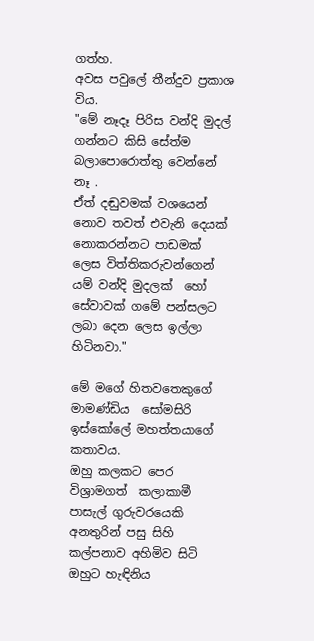ගත්හ.
අවස පවුලේ තීන්දුව ප්‍රකාශ විය.
"මේ නෑදෑ පිරිස වන්දි මුදල් ගන්නට කිසි සේත්ම බලාපොරොත්තු වෙන්නේ නෑ .
ඒත් දඬුවමක් වශයෙන් නොව තවත් එවැනි දෙයක් නොකරන්නට පාඩමක් ලෙස විත්තිකරුවන්ගෙන් යම් වන්දි මුදලක්  හෝ සේවාවක් ගමේ පන්සලට ලබා දෙන ලෙස ඉල්ලා හිටිනවා."

මේ මගේ හිතවතෙකුගේ මාමණ්ඩිය  සෝමසිරි ඉස්කෝලේ මහත්තයාගේ කතාවය.
ඔහු කලකට පෙර විශ්‍රාමගත්  කලාකාමී පාසැල් ගුරුවරයෙකි
අනතුරින් පසු සිහි කල්පනාව අහිමිව සිටි ඔහුට හැඳිනිය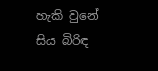හැකි වුනේ සිය බිරිඳ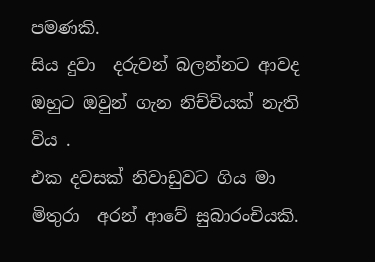පමණකි.
සිය දුවා  දරුවන් බලන්නට ආවද ඔහුට ඔවුන් ගැන නිච්චියක් නැති විය .
එක දවසක් නිවාඩුවට ගිය මා මිතුරා  අරන් ආවේ සුබාරංචියකි.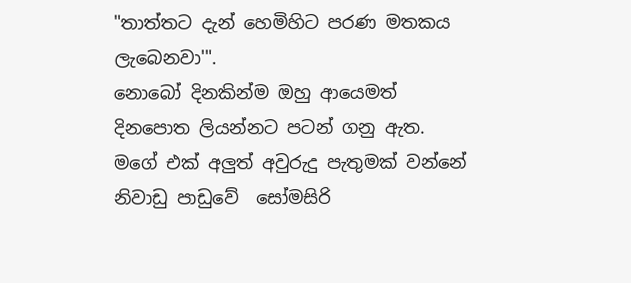"තාත්තට දැන් හෙමිහිට පරණ මතකය ලැබෙනවා'".
නොබෝ දිනකින්ම ඔහු ආයෙමත් දිනපොත ලියන්නට පටන් ගනු ඇත.
මගේ එක් අලුත් අවුරුදු පැතුමක් වන්නේ නිවාඩු පාඩුවේ  සෝමසිරි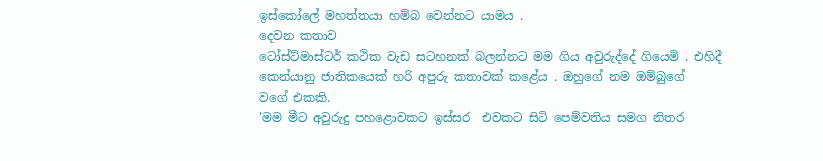ඉස්කෝලේ මහත්තයා හම්බ වෙන්නට යාමය .
දෙවන කතාව
ටෝස්ට්මාස්ටර් කථික වැඩ සටහනක් බලන්නට මම ගිය අවුරුද්දේ ගියෙමි . එහිදී කෙන්යානු ජාතිකයෙක් හරි අපුරු කතාවක් කළේය . ඔහුගේ නම ඔම්බුගේ  වගේ එකකි.
'මම මීට අවුරුදු පහළොවකට ඉස්සර  එවකට සිටි පෙම්වතිය සමග නිතර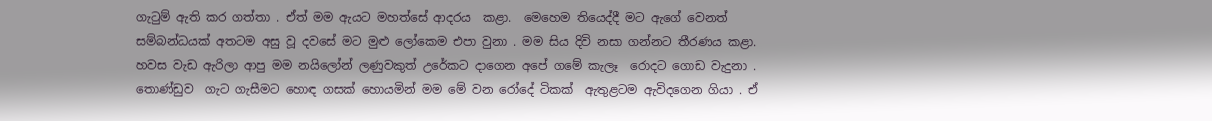ගැටුම් ඇති කර ගත්තා . ඒත් මම ඇයට මහත්සේ ආදරය  කළා.  මෙහෙම තියෙද්දී මට ඇගේ වෙනත් සම්බන්ධයක් අතටම අසු වූ දවසේ මට මුළු ලෝකෙම එපා වුනා . මම සිය දිවි නසා ගන්නට තීරණය කළා.
හවස වැඩ ඇරිලා ආපු මම නයිලෝන් ලණුවකුත් උරේකට දාගෙන අපේ ගමේ කැලෑ  රොදට ගොඩ වැදුනා . තොණ්ඩුව  ගැට ගැසීමට හොඳ ගසක් හොයමින් මම මේ වන රෝදේ ටිකක්  ඇතුළටම ඇවිදගෙන ගියා . ඒ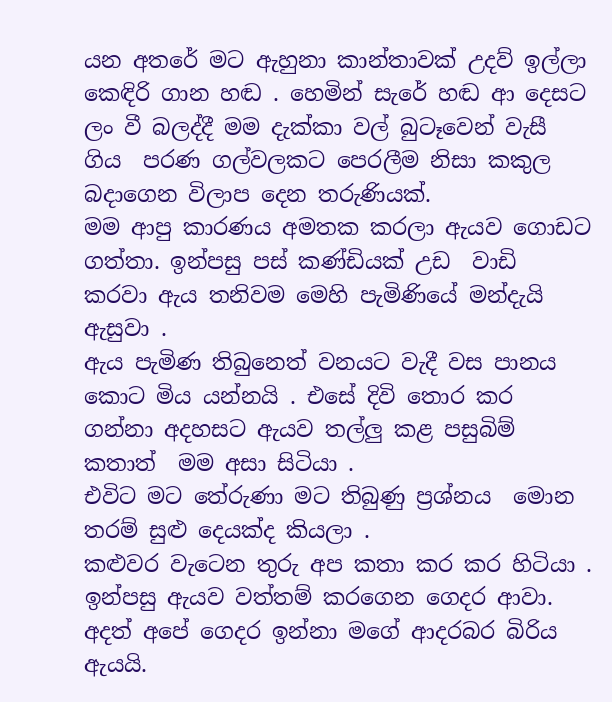යන අතරේ මට ඇහුනා කාන්තාවක් උදව් ඉල්ලා කෙඳිරි ගාන හඬ . හෙමින් සැරේ හඬ ආ දෙසට ලං වී බලද්දී මම දැක්කා වල් බුටෑවෙන් වැසී ගිය  පරණ ගල්වලකට පෙරලීම නිසා කකුල බදාගෙන විලාප දෙන තරුණියක්.
මම ආපු කාරණය අමතක කරලා ඇයව ගොඩට ගත්තා. ඉන්පසු පස් කණ්ඩියක් උඩ  වාඩි  කරවා ඇය තනිවම මෙහි පැමිණියේ මන්දැයි ඇසුවා .
ඇය පැමිණ තිබුනෙත් වනයට වැදී වස පානය කොට මිය යන්නයි . එසේ දිවි තොර කර ගන්නා අදහසට ඇයව තල්ලු කළ පසුබිම් කතාත්  මම අසා සිටියා .
එවිට මට තේරුණා මට තිබුණු ප්‍රශ්නය  මොන තරම් සුළු දෙයක්ද කියලා .
කළුවර වැටෙන තුරු අප කතා කර කර හිටියා . ඉන්පසු ඇයව වත්තම් කරගෙන ගෙදර ආවා. අදත් අපේ ගෙදර ඉන්නා මගේ ආදරබර බිරිය ඇයයි.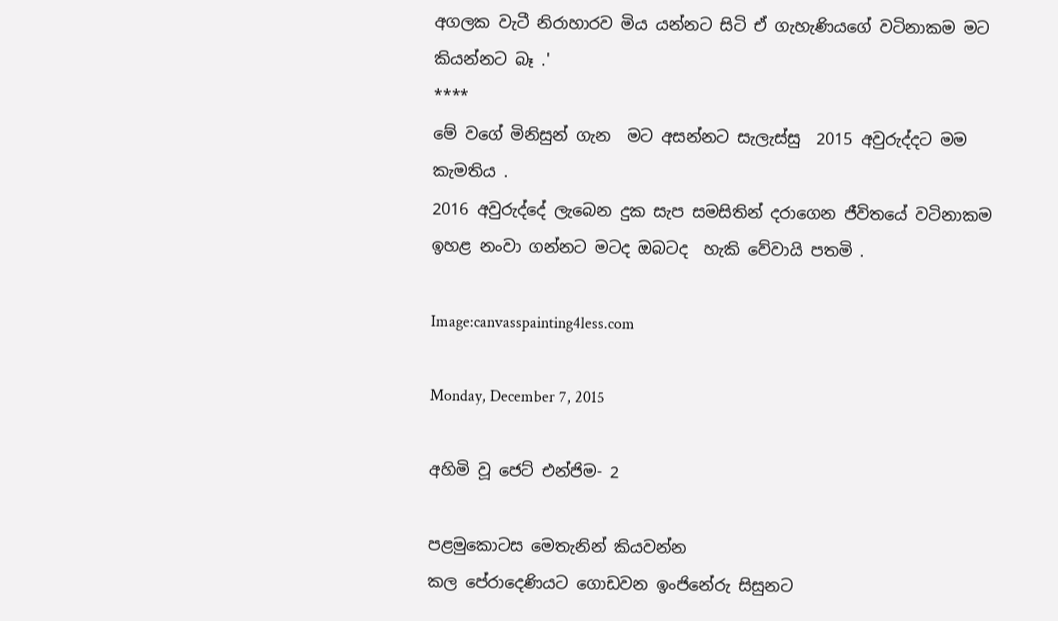අගලක වැටී නිරාහාරව මිය යන්නට සිටි ඒ ගැහැණියගේ වටිනාකම මට කියන්නට බෑ .'
****
මේ වගේ මිනිසුන් ගැන  මට අසන්නට සැලැස්සු  2015 අවුරුද්දට මම කැමතිය .
2016 අවුරුද්දේ ලැබෙන දුක සැප සමසිතින් දරාගෙන ජීවිතයේ වටිනාකම ඉහළ නංවා ගන්නට මටද ඔබටද  හැකි වේවායි පතමි .

Image:canvasspainting4less.com

Monday, December 7, 2015

අහිමි වූ ජෙට් එන්ජිම- 2

පළමුකොටස මෙතැනින් කියවන්න
කල පේරාදෙණියට ගොඩවන ඉංජිනේරු සිසුනට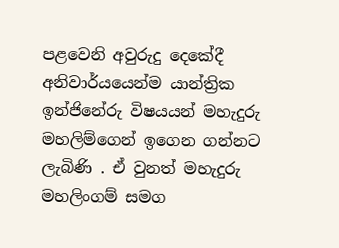පළවෙනි අවුරුදු දෙකේදී අනිවාර්යයෙන්ම යාන්ත්‍රික ඉන්ජිනේරු විෂයයන් මහැදුරු මහලිම්ගෙන් ඉගෙන ගන්නට ලැබිණි . ඒ වුනත් මහැදුරු මහලිංගම් සමග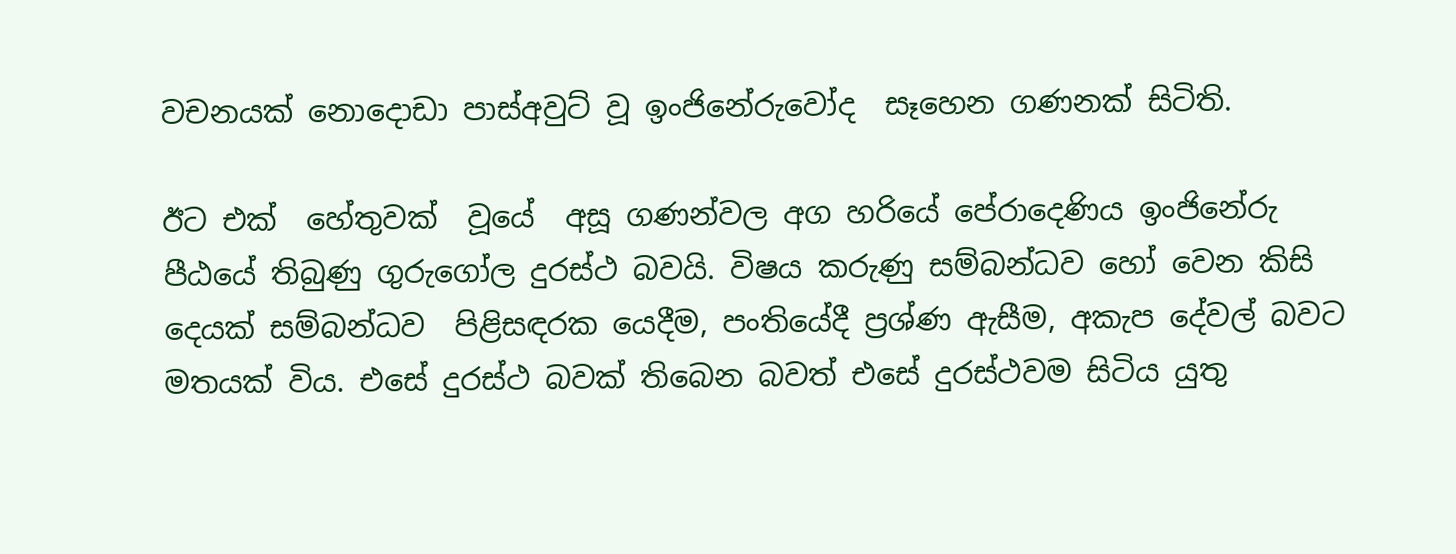වචනයක් නොදොඩා පාස්අවුට් වූ ඉංජිනේරුවෝද  සෑහෙන ගණනක් සිටිති.

ඊට එක්  හේතුවක්  වූයේ  අසූ ගණන්වල අග හරියේ පේරාදෙණිය ඉංජිනේරු පීඨයේ තිබුණු ගුරුගෝල දුරස්ථ බවයි. විෂය කරුණු සම්බන්ධව හෝ වෙන කිසි දෙයක් සම්බන්ධව  පිළිසඳරක යෙදීම, පංතියේදී ප්‍රශ්ණ ඇසීම, අකැප දේවල් බවට මතයක් විය. එසේ දුරස්ථ බවක් තිබෙන බවත් එසේ දුරස්ථවම සිටිය යුතු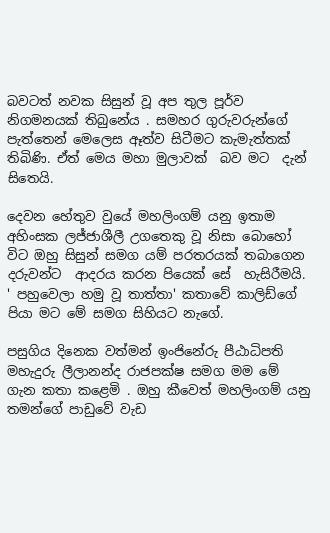බවටත් නවක සිසුන් වූ අප තුල පූර්ව නිගමනයක් තිබුනේය . සමහර ගුරුවරුන්ගේ පැත්තෙන් මෙලෙස ඈත්ව සිටීමට කැමැත්තක් තිබිණි. ඒත් මෙය මහා මුලාවක්  බව මට  දැන් සිතෙයි.

දෙවන හේතුව වුයේ මහලිංගම් යනු ඉතාම අහිංසක ලජ්ජාශීලී උගතෙකු වූ නිසා බොහෝ විට ඔහු සිසුන් සමග යම් පරතරයක් තබාගෙන දරුවන්ට  ආදරය කරන පියෙක් සේ  හැසිරීමයි. ' පහුවෙලා හමු වූ තාත්තා' කතාවේ කාලිඩ්ගේ පියා මට මේ සමග සිහියට නැගේ.

පසුගිය දිනෙක වත්මන් ඉංජිනේරු පීඨාධිපති මහැදුරු ලීලානන්ද රාජපක්ෂ සමග මම මේ ගැන කතා කළෙමි . ඔහු කීවෙත් මහලිංගම් යනු තමන්ගේ පාඩුවේ වැඩ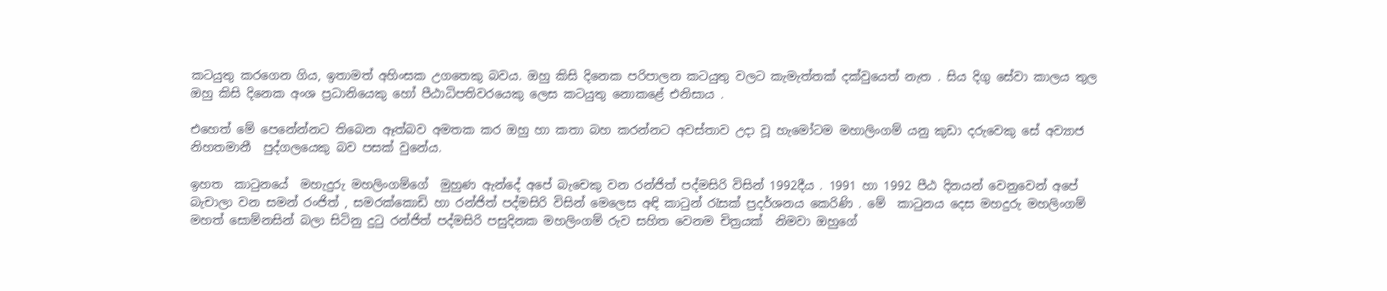කටයුතු කරගෙන ගිය, ඉතාමත් අහිංසක උගතෙකු බවය. ඔහු කිසි දිනෙක පරිපාලන කටයුතු වලට කැමැත්තක් දක්වුයෙත් නැත . සිය දිගු සේවා කාලය තුල ඔහු කිසි දිනෙක අංශ ප්‍රධානියෙකු හෝ පීඨාධිපතිවරයෙකු ලෙස කටයුතු නොකළේ එනිසාය .

එහෙත් මේ පෙනේන්නට තිබෙන ඈත්බව අමතක කර ඔහු හා කතා බහ කරන්නට අවස්තාව උදා වූ හැමෝටම මහාලිංගම් යනු කුඩා දරුවෙකු සේ අව්‍යාජ නිහතමානී  පුද්ගලයෙකු බව පසක් වුනේය.

ඉහත  කාටුනයේ  මහැදුරු මහලිංගම්ගේ  මුහුණ ඇන්දේ අපේ බැචෙකු වන රන්ජිත් පද්මසිරි විසින් 1992දීය . 1991 හා 1992 පීඨ දිනයන් වෙනුවෙන් අපේ බැචාලා වන සමන් රංජිත් , සමරක්කොඩි හා රන්ජිත් පද්මසිරි විසින් මෙලෙස අඳි කාටුන් රැසක් ප්‍රදර්ශනය කෙරිණි . මේ  කාටුනය දෙස මහදුරු මහලිංගම් මහත් සොම්නසින් බලා සිටිනු දුටු රන්ජිත් පද්මසිරි පසුදිනක මහලිංගම් රුව සහිත වෙනම චිත්‍රයක්  නිමවා ඔහුගේ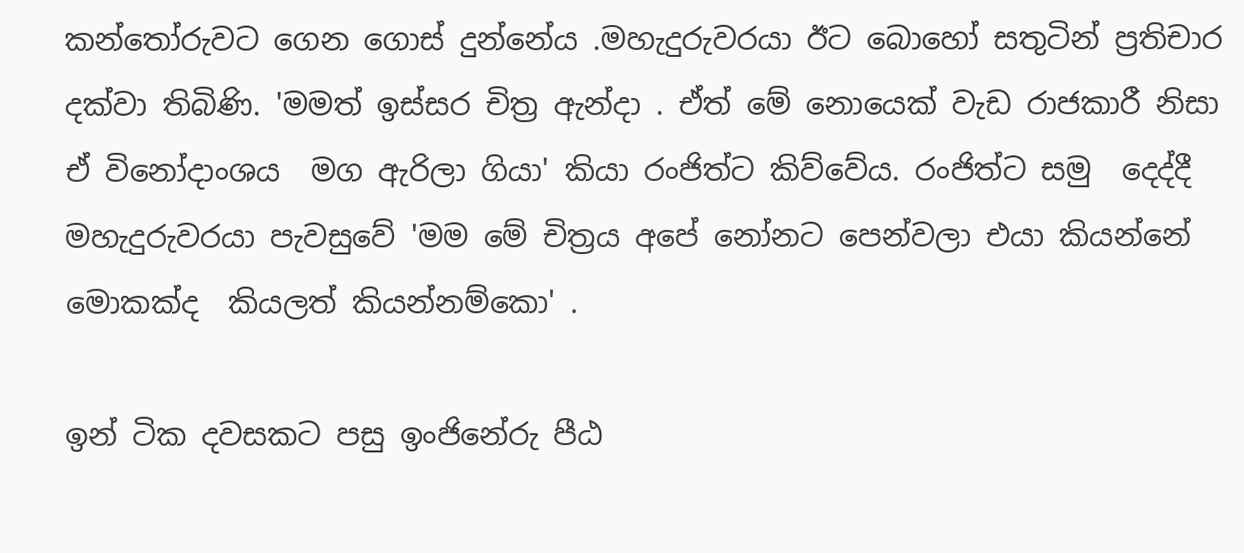කන්තෝරුවට ගෙන ගොස් දුන්නේය .මහැදුරුවරයා ඊට බොහෝ සතුටින් ප්‍රතිචාර දක්වා තිබිණි. 'මමත් ඉස්සර චිත්‍ර ඇන්දා . ඒත් මේ නොයෙක් වැඩ රාජකාරී නිසා ඒ විනෝදාංශය  මග ඇරිලා ගියා' කියා රංජිත්ට කිව්වේය. රංජිත්ට සමු  දෙද්දී මහැදුරුවරයා පැවසුවේ 'මම මේ චිත්‍රය අපේ නෝනට පෙන්වලා එයා කියන්නේ මොකක්ද  කියලත් කියන්නම්කො' .

ඉන් ටික දවසකට පසු ඉංජිනේරු පීඨ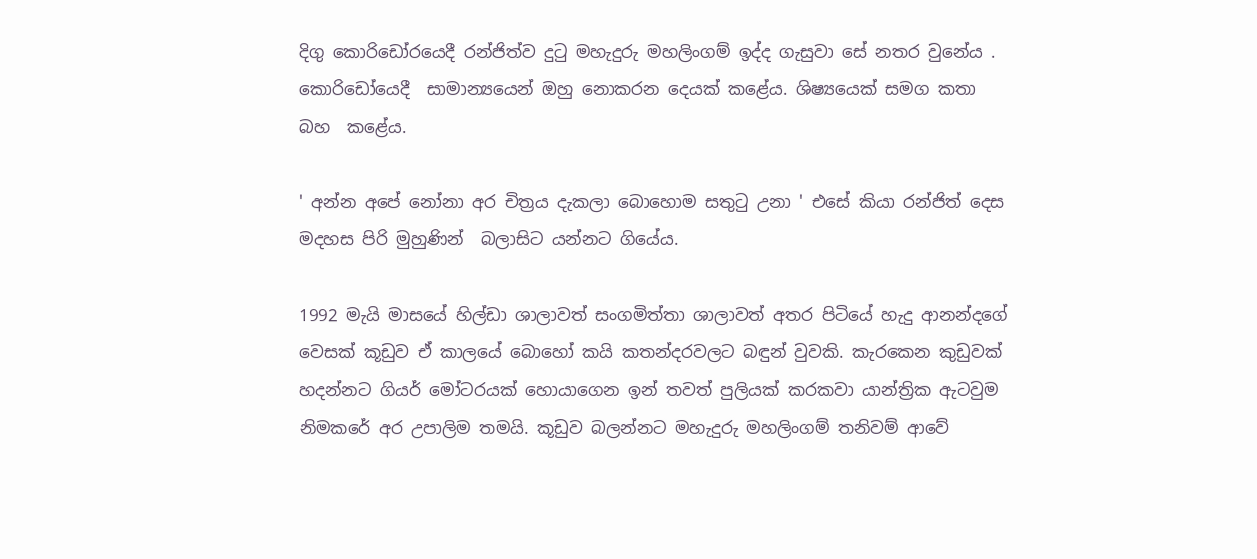දිගු කොරිඩෝරයෙදී රන්ජිත්ව දුටු මහැදුරු මහලිංගම් ඉද්ද ගැසුවා සේ නතර වුනේය . කොරිඩෝයෙදී  සාමාන්‍යයෙන් ඔහු නොකරන දෙයක් කළේය. ශිෂ්‍යයෙක් සමග කතා බහ  කළේය.

' අන්න අපේ නෝනා අර චිත්‍රය දැකලා බොහොම සතුටු උනා ' එසේ කියා රන්ජිත් දෙස මදහස පිරි මුහුණින්  බලාසිට යන්නට ගියේය.

1992 මැයි මාසයේ හිල්ඩා ශාලාවත් සංගමිත්තා ශාලාවත් අතර පිටියේ හැදු ආනන්දගේ වෙසක් කූඩුව ඒ කාලයේ බොහෝ කයි කතන්දරවලට බඳුන් වුවකි. කැරකෙන කුඩුවක් හදන්නට ගියර් මෝටරයක් හොයාගෙන ඉන් තවත් පුලියක් කරකවා යාන්ත්‍රික ඇටවුම නිමකරේ අර උපාලිම තමයි. කූඩුව බලන්නට මහැදුරු මහලිංගම් තනිවම් ආවේ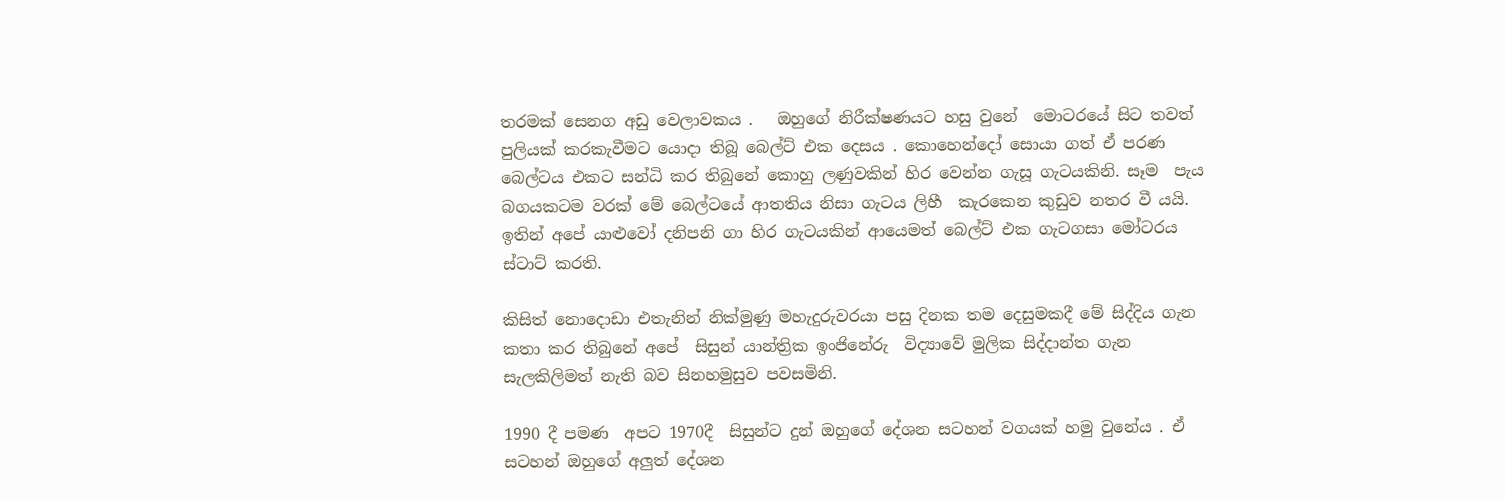තරමක් සෙනග අඩු වෙලාවකය .   ඔහුගේ නිරීක්ෂණයට හසු වුනේ  මොටරයේ සිට තවත් පුලියක් කරකැවීමට යොදා තිබූ බෙල්ට් එක දෙසය . කොහෙන්දෝ සොයා ගත් ඒ පරණ බෙල්ටය එකට සන්ධි කර තිබුනේ කොහු ලණුවකින් හිර වෙන්න ගැසූ ගැටයකිනි. සෑම  පැය බගයකටම වරක් මේ බෙල්ටයේ ආතතිය නිසා ගැටය ලිහී  කැරකෙන කුඩුව නතර වී යයි. ඉතින් අපේ යාළුවෝ දනිපනි ගා හිර ගැටයකින් ආයෙමත් බෙල්ට් එක ගැටගසා මෝටරය ස්ටාට් කරති.

කිසිත් නොදොඩා එතැනින් නික්මුණු මහැදුරුවරයා පසු දිනක තම දෙසුමකදී මේ සිද්දිය ගැන කතා කර තිබුනේ අපේ  සිසුන් යාන්ත්‍රික ඉංජිනේරු  විද්‍යාවේ මුලික සිද්දාන්ත ගැන සැලකිලිමත් නැති බව සිනහමුසුව පවසමිනි.

1990 දී පමණ  අපට 1970දී  සිසුන්ට දුන් ඔහුගේ දේශන සටහන් වගයක් හමු වුනේය . ඒ සටහන් ඔහුගේ අලුත් දේශන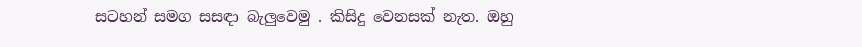සටහන් සමග සසඳා බැලුවෙමු . කිසිදු වෙනසක් නැත. ඔහු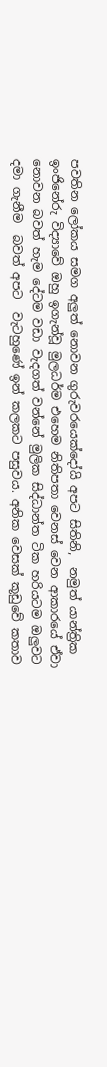පවතින ලෝකය සමග අලුත් නොවන ගුරුවරයෙක්දෝයි අපට සිතිනි,  නමුත් යාන්ත්‍රික ඉංජිනේරු විද්‍යාවේ ඔහු ඉගැන්වූ මුලධර්ම එහෙම නිතිපතා වෙනස් වෙන ආකාරයේ ඒවා නොවන බවත් හැම දේටම වඩා වැදගත් වන්නේ මුලික සිද්ධාන්ත ටික හරියටම ඔලුවට දමා ගැනීම  බවත් අපට  වැටහුණේ ඉන් කලකට පසුවය. අනික වෙසක් කූඩුවේ කතාව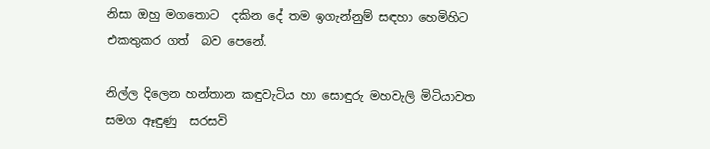නිසා ඔහු මගතොට  දකින දේ තම ඉගැන්නුම් සඳහා හෙමිහිට එකතුකර ගත්  බව පෙනේ.

නිල්ල දිලෙන හන්තාන කඳුවැටිය හා සොඳුරු මහවැලි මිටියාවත සමග ඈඳුණු  සරසවි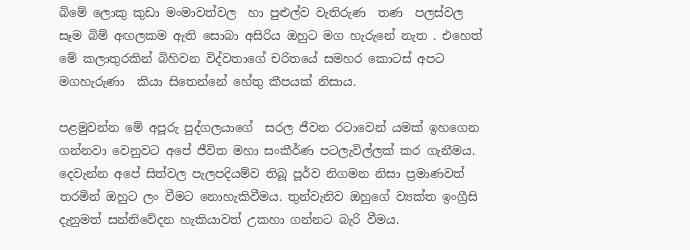බිමේ ලොකු කුඩා මංමාවත්වල  හා පුළුල්ව වැතිරුණ  තණ  පලස්වල  සෑම බිම් අඟලකම ඇති සොබා අසිරිය ඔහුට මග හැරුනේ නැත . එහෙත් මේ කලාතුරකින් බිහිවන විද්වතාගේ චරිතයේ සමහර කොටස් අපට මගහැරුණා  කියා සිතෙන්නේ හේතු කීපයක් නිසාය.

පළමුවන්න මේ අපූරු පුද්ගලයාගේ  සරල ජීවන රටාවෙන් යමක් ඉහගෙන ගන්නවා වෙනුවට අපේ ජීවිත මහා සංකීර්ණ පටලැවිල්ලක් කර ගැනීමය. දෙවැන්න අපේ සිත්වල පැලපදියම්ව තිබූ පූර්ව නිගමන නිසා ප්‍රමාණවත් තරමින් ඔහුට ලං වීමට නොහැකිවීමය. තුන්වැනිව ඔහුගේ ව්‍යක්ත ඉංග්‍රීසි දැනුමත් සන්නිවේදන හැකියාවත් උකහා ගන්නට බැරි වීමය.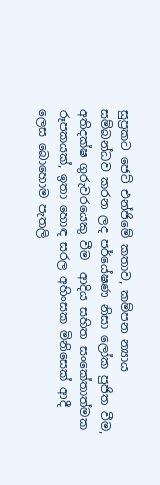සුප්‍රකට ජෙට් එන්ජිමේ කතාව, කම්පන න්‍යාය සම්බන්ධව කරන ලද පර්යේෂණ නිසා ලෝක පුජිත වීම, අතිදක්ෂ ගුරුවරයෙකු වීම  ආදිය සහිත සංකේතාත්මක රූපකයක්, ඉතා හොඳ සරල අහිංසක මිනිසෙක් ආදී ලෙස බොහොම පැතලි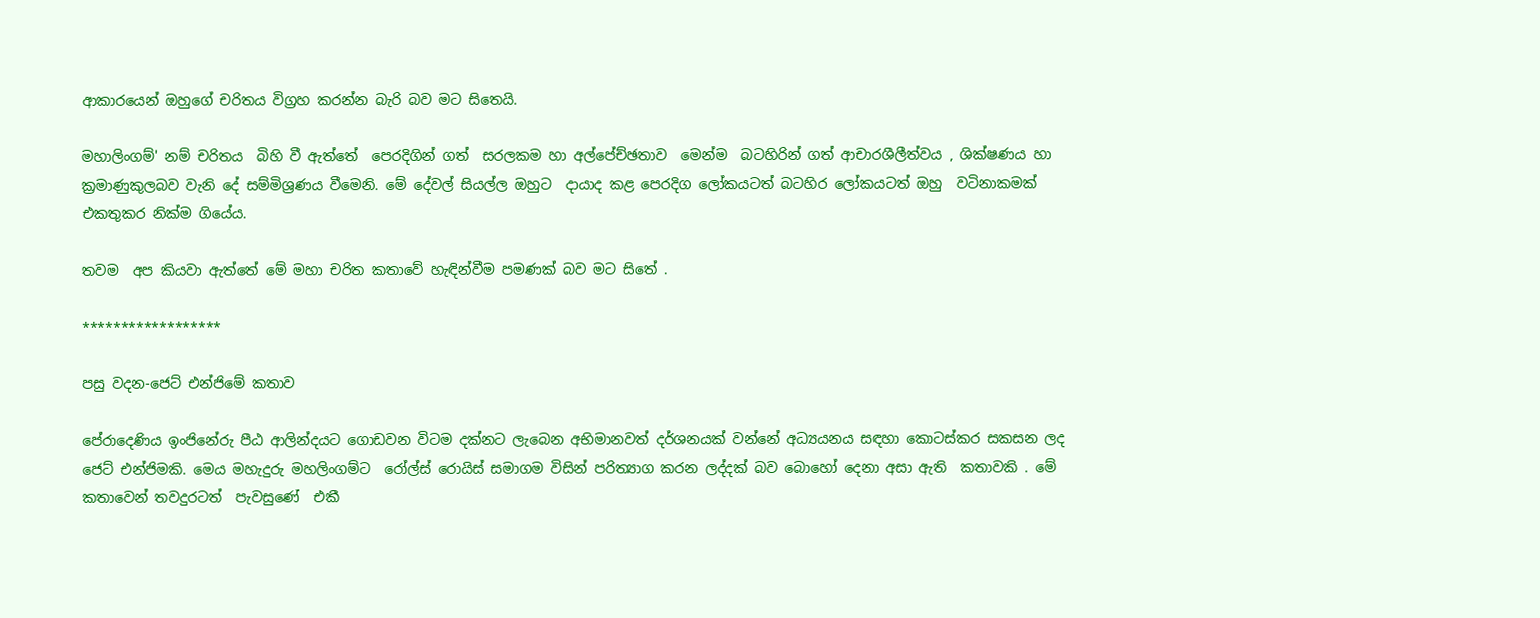ආකාරයෙන් ඔහුගේ චරිතය විග්‍රහ කරන්න බැරි බව මට සිතෙයි.

මහාලිංගම්' නම් චරිතය  බිහි වී ඇත්තේ  පෙරදිගින් ගත්  සරලකම හා අල්පේච්ඡතාව  මෙන්ම  බටහිරින් ගත් ආචාරශීලීත්වය , ශික්ෂණය හා ක්‍රමාණුකුලබව වැනි දේ සම්මිශ්‍රණය වීමෙනි. මේ දේවල් සියල්ල ඔහුට  දායාද කළ පෙරදිග ලෝකයටත් බටහිර ලෝකයටත් ඔහු  වටිනාකමක් එකතුකර නික්ම ගියේය.

තවම  අප කියවා ඇත්තේ මේ මහා චරිත කතාවේ හැඳින්වීම පමණක් බව මට සිතේ .

******************

පසු වදන-ජෙට් එන්ජිමේ කතාව

පේරාදෙණිය ඉංජිනේරු පීඨ ආලින්දයට ගොඩවන විටම දක්නට ලැබෙන අභිමානවත් දර්ශනයක් වන්නේ අධ්‍යයනය සඳහා කොටස්කර සකසන ලද ජෙට් එන්ජිමකි. මෙය මහැදුරු මහලිංගම්ට  රෝල්ස් රොයිස් සමාගම විසින් පරිත්‍යාග කරන ලද්දක් බව බොහෝ දෙනා අසා ඇති  කතාවකි . මේ කතාවෙන් තවදුරටත්  පැවසුණේ  එකී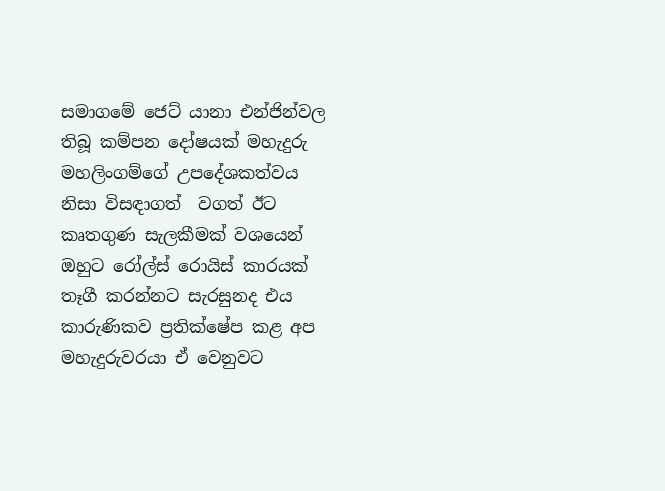සමාගමේ ජෙට් යානා එන්ජින්වල තිබූ කම්පන දෝෂයක් මහැදුරු මහලිංගම්ගේ උපදේශකත්වය නිසා විසඳාගත්  වගත් ඊට කෘතගුණ සැලකීමක් වශයෙන් ඔහුට රෝල්ස් රොයිස් කාරයක් තෑගී කරන්නට සැරසුනද එය කාරුණිකව ප්‍රතික්ෂේප කළ අප මහැදුරුවරයා ඒ වෙනුවට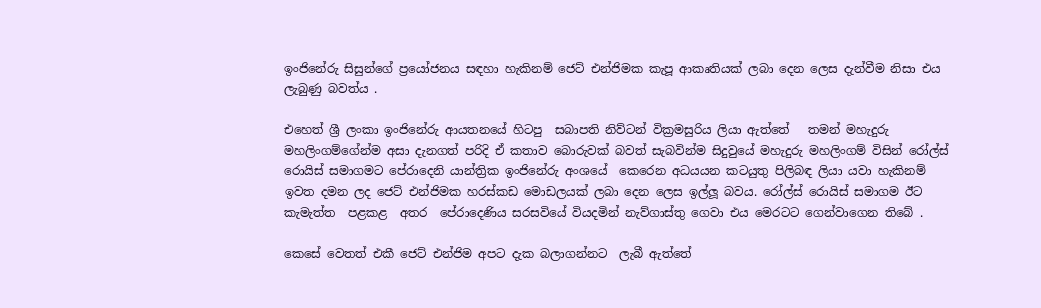ඉංජිනේරු සිසුන්ගේ ප්‍රයෝජනය සඳහා හැකිනම් ජෙට් එන්ජිමක කැපූ ආකෘතියක් ලබා දෙන ලෙස දැන්වීම නිසා එය ලැබුණු බවත්ය .

එහෙත් ශ්‍රී ලංකා ඉංජිනේරු ආයතනයේ හිටපු  සබාපති නිව්ටන් වික්‍රමසුරිය ලියා ඇත්තේ   තමන් මහැදුරු මහලිංගම්ගේන්ම අසා දැනගත් පරිදි ඒ කතාව බොරුවක් බවත් සැබවින්ම සිදුවුයේ මහැදුරු මහලිංගම් විසින් රෝල්ස් රොයිස් සමාගමට පේරාදෙනි යාන්ත්‍රික ඉංජිනේරු අංශයේ  කෙරෙන අධයයන කටයුතු පිලිබඳ ලියා යවා හැකිනම් ඉවත දමන ලද ජෙට් එන්ජිමක හරස්කඩ මොඩලයක් ලබා දෙන ලෙස ඉල්ලූ බවය. රෝල්ස් රොයිස් සමාගම ඊට කැමැත්ත  පළකළ  අතර  පේරාදෙණිය සරසවියේ වියදමින් නැව්ගාස්තු ගෙවා එය මෙරටට ගෙන්වාගෙන තිබේ .

කෙසේ වෙතත් එකී ජෙට් එන්ජිම අපට දැක බලාගන්නට  ලැබී ඇත්තේ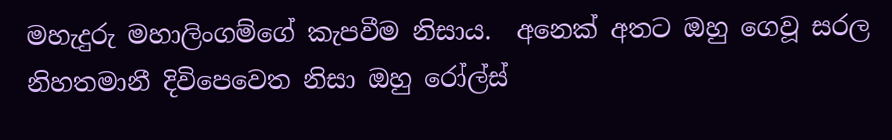මහැදුරු මහාලිංගම්ගේ කැපවීම නිසාය.  අනෙක් අතට ඔහු ගෙවූ සරල නිහතමානී දිවිපෙවෙත නිසා ඔහු රෝල්ස්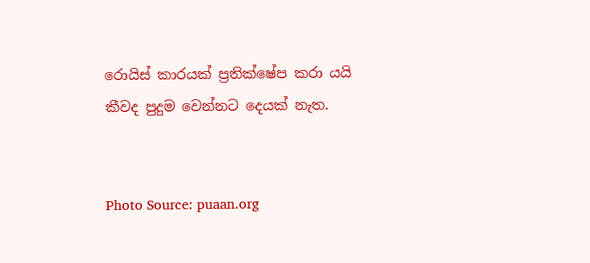රොයිස් කාරයක් ප්‍රතික්ෂේප කරා යයි කීවද පුදුම වෙන්නට දෙයක් නැත.


Photo Source: puaan.org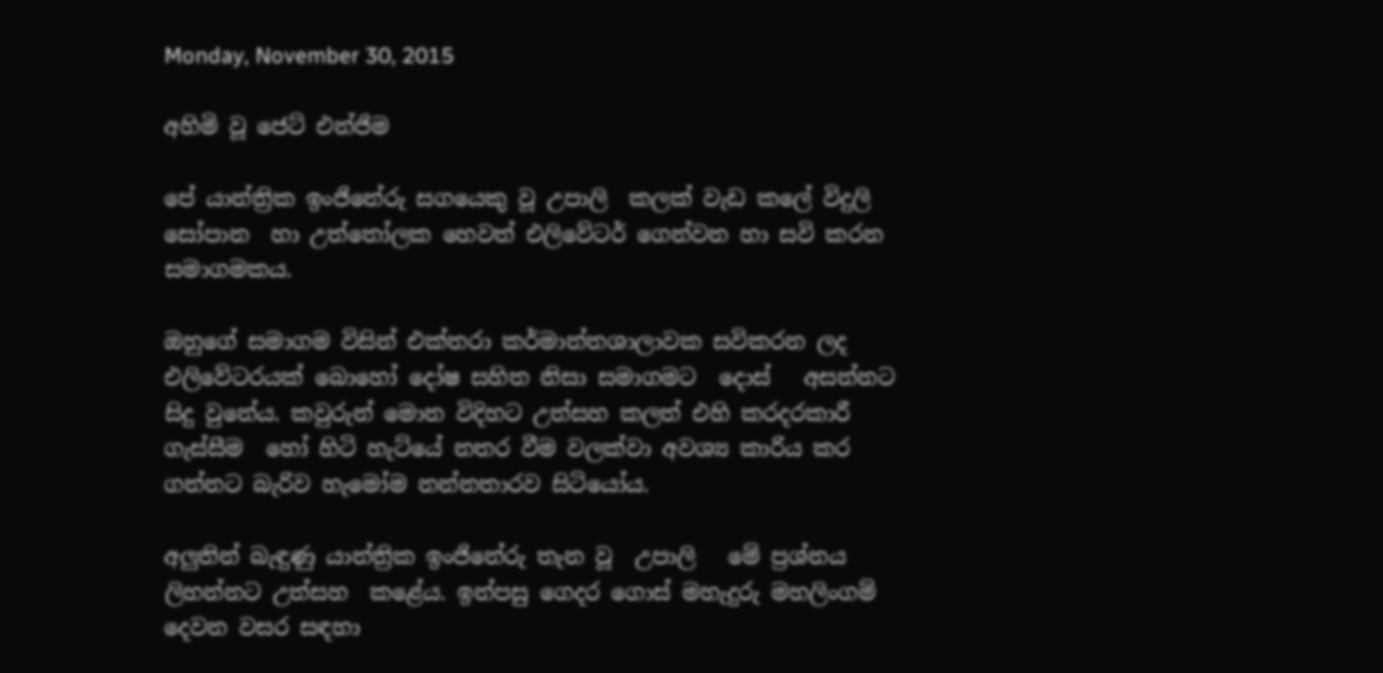Monday, November 30, 2015

අහිමි වූ ජෙට් එන්ජිම

පේ යාන්ත්‍රික ඉංජිනේරු සගයෙකු වූ උපාලි  කලක් වැඩ කලේ විදුලි සෝපාන  හා උත්තෝලක හෙවත් එලිවේටර් ගෙන්වන හා සවි කරන සමාගමකය.

ඔහුගේ සමාගම විසින් එක්තරා කර්මාන්තශාලාවක සවිකරන ලද එලිවේටරයක් බොහෝ දෝෂ සහිත නිසා සමාගමට  දොස්   අසන්නට සිදු වුනේය. කවුරුන් මොන විදිහට උත්සහ කලත් එහි කරදරකාරී ගැස්සීම  හෝ හිටි හැට්යේ නතර වීම වලක්වා අවශ්‍ය කාරිය කර ගන්නට බැරිව හැමෝම නන්නතාරව සිටියෝය.

අලුතින් බැඳුණු යාන්ත්‍රික ඉංජිනේරු තැන වූ  උපාලි   මේ ප්‍රශ්නය ලිහන්නට උත්සහ  කළේය. ඉන්පසු ගෙදර ගොස් මහැදුරු මහලිංගම්  දෙවන වසර සඳහා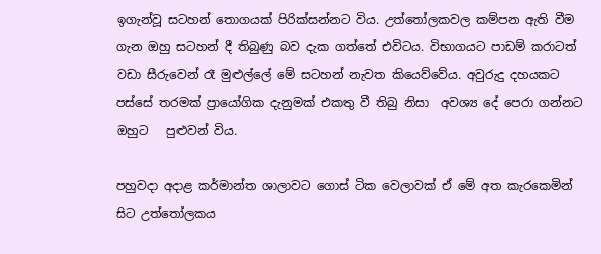ඉගැන්වූ සටහන් තොගයක් පිරික්සන්නට විය. උත්තෝලකවල කම්පන ඇති වීම ගැන ඔහු සටහන් දී තිබුණු බව දැක ගත්තේ එවිටය. විභාගයට පාඩම් කරාටත් වඩා සීරුවෙන් රෑ මුළුල්ලේ මේ සටහන් නැවත කියෙව්වේය. අවුරුදු දහයකට  පස්සේ තරමක් ප්‍රායෝගික දැනුමක් එකතු වී තිබු නිසා  අවශ්‍ය දේ පෙරා ගන්නට ඔහුට   පුළුවන් විය.

පහුවදා අදාළ කර්මාන්ත ශාලාවට ගොස් ටික වෙලාවක් ඒ මේ අත කැරකෙමින් සිට උත්තෝලකය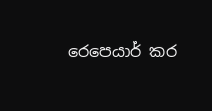රෙපෙයාර් කර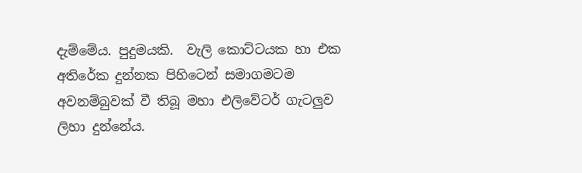දැම්මේය. පුදුමයකි.  වැලි කොට්ටයක හා එක අතිරේක දුන්නක පිහිටෙන් සමාගමටම අවනම්බුවක් වී තිබූ මහා එලිවේටර් ගැටලුව ලිහා දුන්නේය.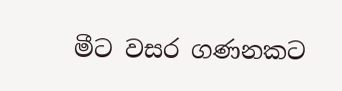මීට වසර ගණනකට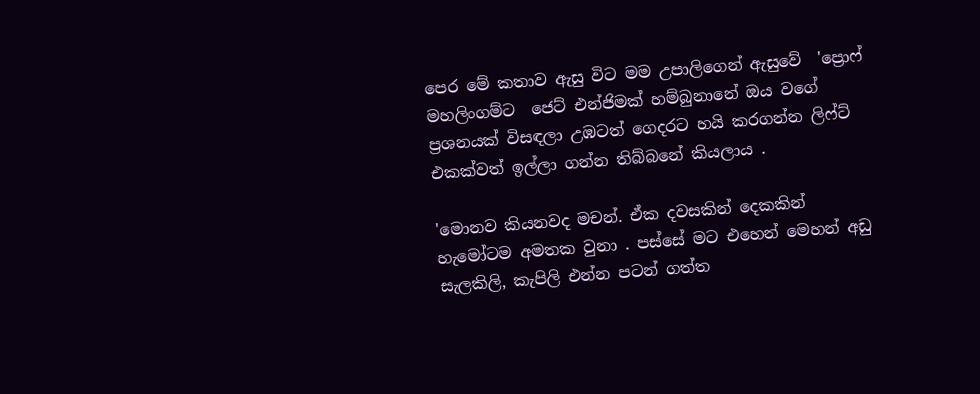පෙර මේ කතාව ඇසු විට මම උපාලිගෙන් ඇසුවේ  'ප්‍රොෆ් මහලිංගම්ට  ජෙට් එන්ජිමක් හම්බුනානේ ඔය වගේ ප්‍රශනයක් විසඳලා උඹටත් ගෙදරට හයි කරගන්න ලිෆ්ට් එකක්වත් ඉල්ලා ගන්න තිබ්බනේ කියලාය .

'මොනව කියනවද මචන්. ඒක දවසකින් දෙකකින් හැමෝටම අමතක වුනා . පස්සේ මට එහෙන් මෙහන් අඩු සැලකිලි, කැපිලි එන්න පටන් ගත්ත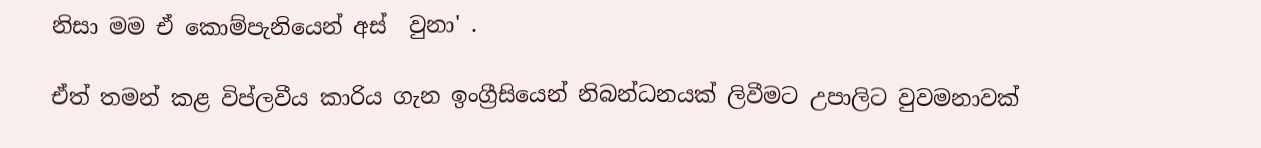නිසා මම ඒ කොම්පැනියෙන් අස්  වුනා' .

ඒත් තමන් කළ විප්ලවීය කාරිය ගැන ඉංග්‍රීසියෙන් නිබන්ධනයක් ලිවීමට උපාලිට වුවමනාවක්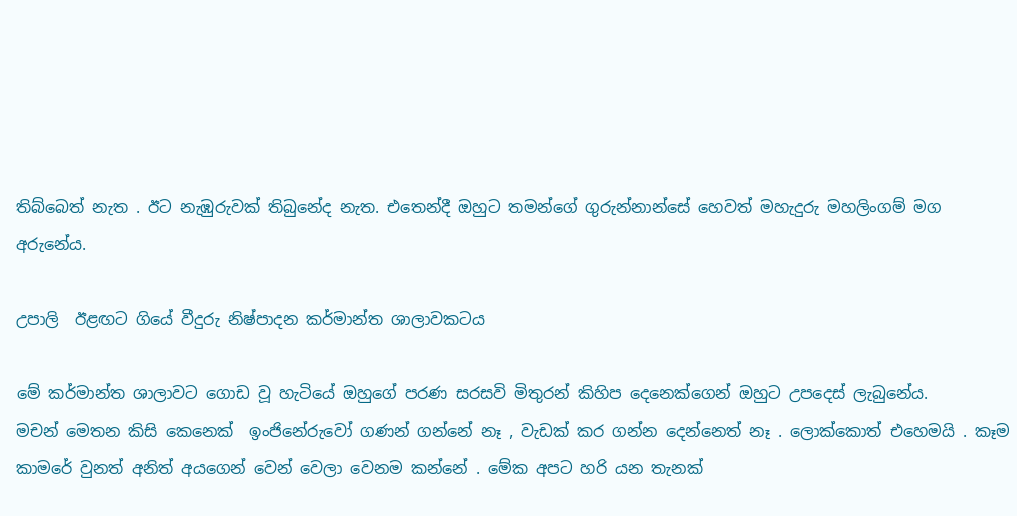තිබ්බෙත් නැත . ඊට නැඹුරුවක් තිබුනේද නැත. එතෙන්දී ඔහුට තමන්ගේ ගුරුන්නාන්සේ හෙවත් මහැදුරු මහලිංගම් මග අරුනේය.

උපාලි  ඊළඟට ගියේ වීදුරු නිෂ්පාදන කර්මාන්ත ශාලාවකටය

මේ කර්මාන්ත ශාලාවට ගොඩ වූ හැටියේ ඔහුගේ පරණ සරසවි මිතුරන් කිහිප දෙනෙක්ගෙන් ඔහුට උපදෙස් ලැබුනේය.
මචන් මෙතන කිසි කෙනෙක්  ඉංජිනේරුවෝ ගණන් ගන්නේ නෑ , වැඩක් කර ගන්න දෙන්නෙත් නෑ . ලොක්කොත් එහෙමයි . කෑම කාමරේ වුනත් අනිත් අයගෙන් වෙන් වෙලා වෙනම කන්නේ . මේක අපට හරි යන තැනක්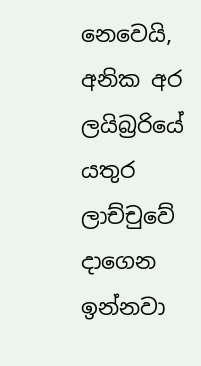නෙවෙයි, අනික අර ලයිබ්‍රරියේ යතුර ලාච්චුවේ දාගෙන ඉන්නවා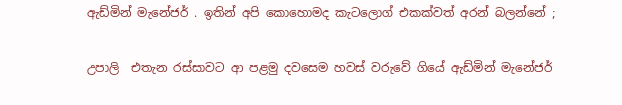ඇඩ්මින් මැනේජර් . ඉතින් අපි කොහොමද කැටලොග් එකක්වත් අරන් බලන්නේ ;

උපාලි  එතැන රස්සාවට ආ පළමු දවසෙම හවස් වරුවේ ගියේ ඇඩ්මින් මැනේජර්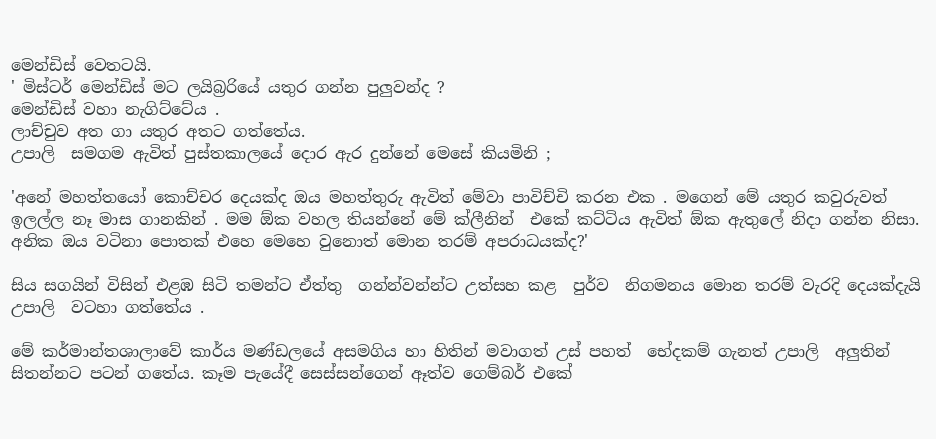මෙන්ඩිස් වෙතටයි.
' මිස්ටර් මෙන්ඩිස් මට ලයිබ්‍රරියේ යතුර ගන්න පුලුවන්ද ?
මෙන්ඩිස් වහා නැගිට්ටේය .
ලාච්චුව අත ගා යතුර අතට ගත්තේය.
උපාලි  සමගම ඇවිත් පුස්තකාලයේ දොර ඇර දුන්නේ මෙසේ කියමිනි ;

'අනේ මහත්තයෝ කොච්චර දෙයක්ද ඔය මහත්තුරු ඇවිත් මේවා පාවිච්චි කරන එක . මගෙන් මේ යතුර කවුරුවත් ඉලල්ල නෑ මාස ගානකින් . මම ඕක වහල තියන්නේ මේ ක්ලීනින්  එකේ කට්ටිය ඇවිත් ඕක ඇතුලේ නිදා ගන්න නිසා. අනික ඔය වටිනා පොතක් එහෙ මෙහෙ වුනොත් මොන තරම් අපරාධයක්ද?'

සිය සගයින් විසින් එළඹ සිටි තමන්ට ඒත්තු  ගන්න්වන්න්ට උත්සහ කළ  පුර්ව  නිගමනය මොන තරම් වැරදි දෙයක්දැයි උපාලි  වටහා ගත්තේය .

මේ කර්මාන්තශාලාවේ කාර්ය මණ්ඩලයේ අසමගිය හා හිතින් මවාගත් උස් පහත්  භේදකම් ගැනත් උපාලි  අලුතින් සිතන්නට පටන් ගතේය. කෑම පැයේදී සෙස්සන්ගෙන් ඈත්ව ගෙම්බර් එකේ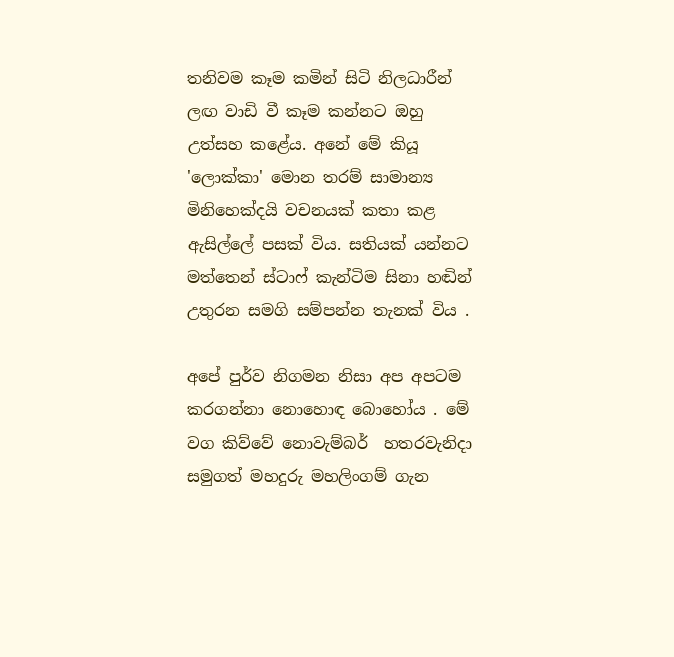තනිවම කෑම කමින් සිටි නිලධාරීන්  ලඟ වාඩි වී කෑම කන්නට ඔහු උත්සහ කළේය. අනේ මේ කියූ 'ලොක්කා' මොන තරම් සාමාන්‍ය මිනිහෙක්දයි වචනයක් කතා කළ ඇසිල්ලේ පසක් විය. සතියක් යන්නට මත්තෙන් ස්ටාෆ් කැන්ටිම සිනා හඬින්  උතුරන සමගි සම්පන්න තැනක් විය .

අපේ පුර්ව නිගමන නිසා අප අපටම කරගන්නා නොහොඳ බොහෝය . මේ වග කිව්වේ නොවැම්බර්  හතරවැනිදා සමුගත් මහදුරු මහලිංගම් ගැන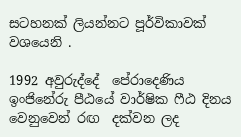සටහනක් ලියන්නට පූර්විකාවක් වශයෙනි .

1992 අවුරුද්දේ  පේරාදෙණිය ඉංජිනේරු පීඨයේ වාර්ෂික ෆීඨ දිනය වෙනුවෙන් රඟ  දක්වන ලද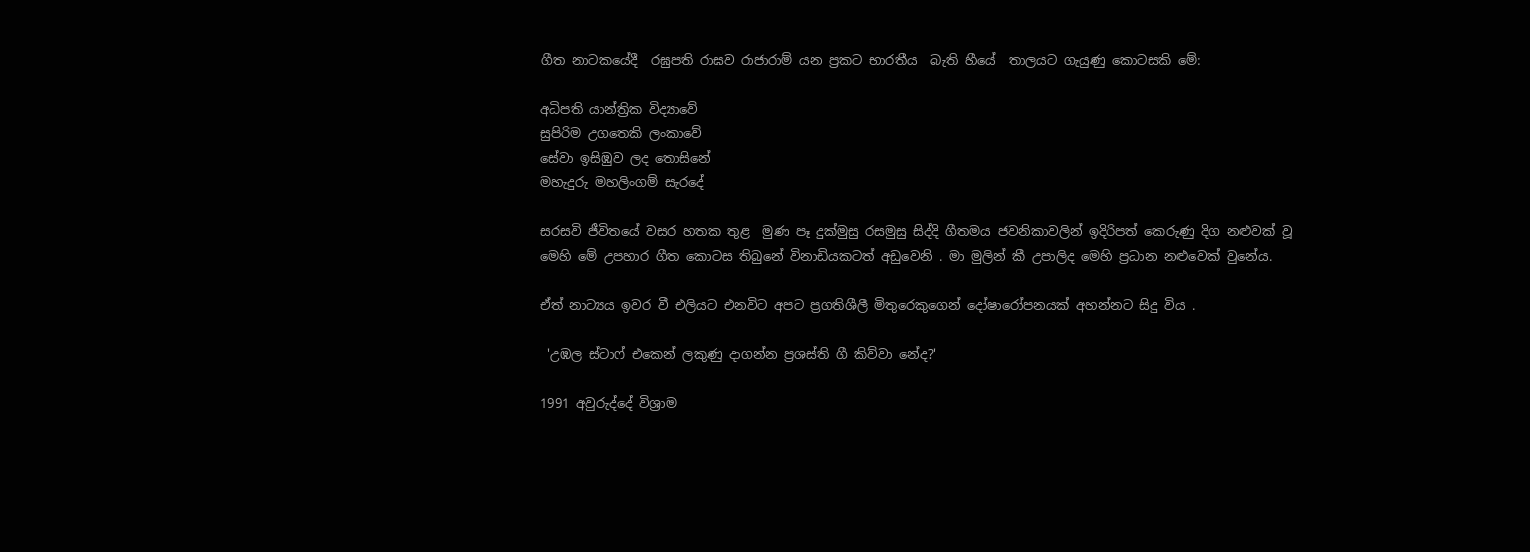ගීත නාටකයේදී  රඝුපති රාඝව රාජාරාම් යන ප්‍රකට භාරතීය  බැති හීයේ  තාලයට ගැයුණු කොටසකි මේ:

අධිපති යාන්ත්‍රික විද්‍යාවේ
සුපිරිම උගතෙකි ලංකාවේ
සේවා ඉසිඹුව ලද තොසිනේ
මහැදුරු මහලිංගම් සැරදේ

සරසවි ජීවිතයේ වසර හතක තුළ  මුණ පෑ දුක්මුසු රසමුසු සිද්දි ගීතමය ජවනිකාවලින් ඉදිරිපත් කෙරුණු දිග නළුවක් වූ මෙහි මේ උපහාර ගීත කොටස තිබුනේ විනාඩියකටත් අඩුවෙනි . මා මුලින් කී උපාලිද මෙහි ප්‍රධාන නළුවෙක් වුනේය.

ඒත් නාට්‍යය ඉවර වී එලියට එනවිට අපට ප්‍රගතිශීලී මිතුරෙකුගෙන් දෝෂාරෝපනයක් අහන්නට සිදු විය .

 'උඹල ස්ටාෆ් එකෙන් ලකුණු දාගන්න ප්‍රශස්ති ගී කිව්වා නේද?'

1991 අවුරුද්දේ විශ්‍රාම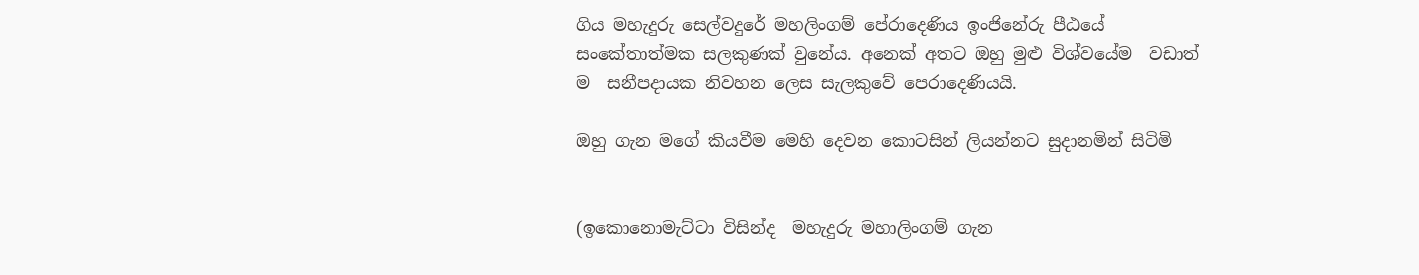ගිය මහැදුරු සෙල්වදුරේ මහලිංගම් පේරාදෙණිය ඉංජිනේරු පීඨයේ  සංකේතාත්මක සලකුණක් වුනේය. අනෙක් අතට ඔහු මුළු විශ්වයේම  වඩාත් ම  සනීපදායක නිවහන ලෙස සැලකුවේ පෙරාදෙණියයි.

ඔහු ගැන මගේ කියවීම මෙහි දෙවන කොටසින් ලියන්නට සුදානමින් සිටිමි


(ඉකොනොමැට්ටා විසින්ද  මහැදුරු මහාලිංගම් ගැන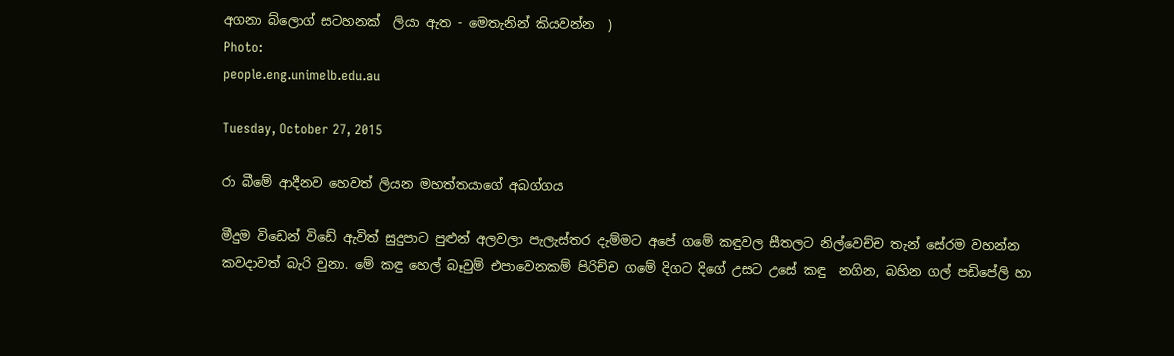අගනා බ්ලොග් සටහනක්  ලියා ඇත - මෙතැනින් කියවන්න  )
Photo:
people.eng.unimelb.edu.au

Tuesday, October 27, 2015

රා බීමේ ආදීනව හෙවත් ලියන මහත්තයාගේ අබග්ගය

මීදුම විඩෙන් විඩේ ඇවිත් සුදුපාට පුළුන් අලවලා පැලැස්තර දැම්මට අපේ ගමේ කඳුවල සීතලට නිල්වෙච්ච තැන් සේරම වහන්න කවදාවත් බැරි වුනා. මේ කඳු හෙල් බෑවුම් එපාවෙනකම් පිරිච්ච ගමේ දිගට දිගේ උසට උසේ කඳු  නගින, බහින ගල් පඩිපේලි හා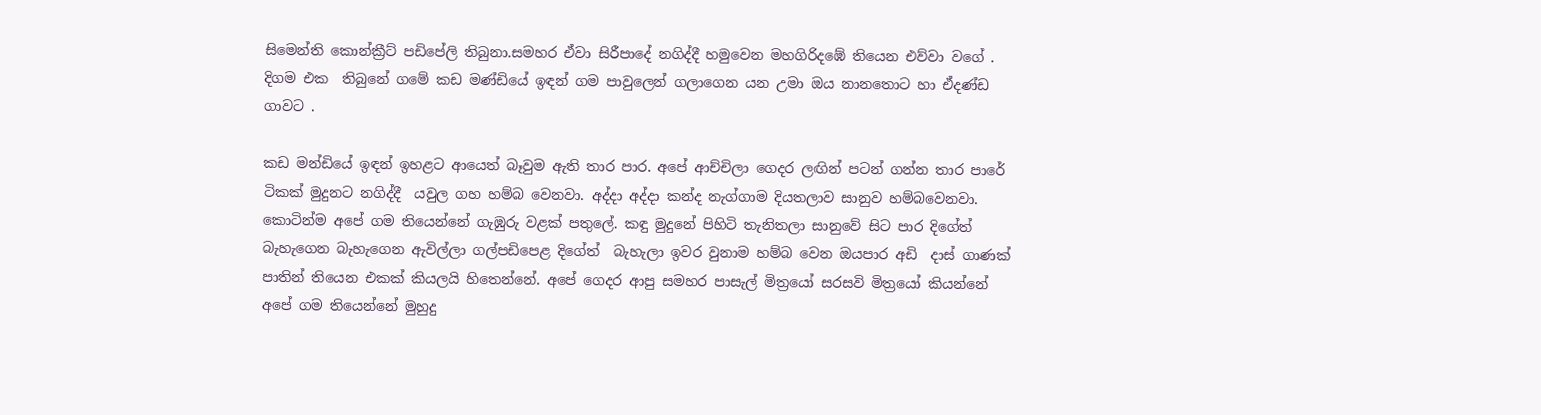සිමෙන්ති කොන්ක්‍රීට් පඩිපේලි තිබුනා.සමහර ඒවා සිරීපාදේ නගිද්දී හමුවෙන මහගිරිදඹේ තියෙන එව්වා වගේ . දිගම එක  තිබුනේ ගමේ කඩ මණ්ඩියේ ඉඳන් ගම පාවුලෙන් ගලාගෙන යන උමා ඔය නානතොට හා ඒදණ්ඩ ගාවට .

කඩ මන්ඩියේ ඉඳන් ඉහළට ආයෙත් බෑවුම ඇති තාර පාර. අපේ ආච්චිලා ගෙදර ලඟින් පටන් ගන්න තාර පාරේ ටිකක් මුදුනට නගිද්දී  යවුල ගහ හම්බ වෙනවා. අද්දා අද්දා කන්ද නැග්ගාම දියතලාව සානුව හම්බවෙනවා. කොටින්ම අපේ ගම තියෙන්නේ ගැඹුරු වළක් පතුලේ. කඳු මුදුනේ පිහිටි තැනිතලා සානුවේ සිට පාර දිගේත් බැහැගෙන බැහැගෙන ඇවිල්ලා ගල්පඩිපෙළ දිගේත්  බැහැලා ඉවර වුනාම හම්බ වෙන ඔයපාර අඩි  දාස් ගාණක් පාතින් තියෙන එකක් කියලයි හිතෙන්නේ. අපේ ගෙදර ආපු සමහර පාසැල් මිත්‍රයෝ සරසවි මිත්‍රයෝ කියන්නේ අපේ ගම තියෙන්නේ මුහුදු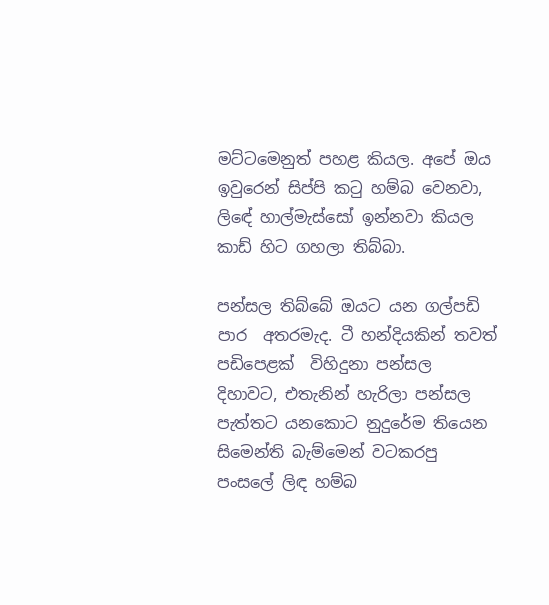මට්ටමෙනුත් පහළ කියල. අපේ ඔය ඉවුරෙන් සිප්පි කටු හම්බ වෙනවා, ලිඳේ හාල්මැස්සෝ ඉන්නවා කියල කාඩ් හිට ගහලා තිබ්බා.

පන්සල තිබ්බේ ඔයට යන ගල්පඩි පාර  අතරමැද. ටී හන්දියකින් තවත් පඩිපෙළක්  විහිදුනා පන්සල දිහාවට, එතැනින් හැරිලා පන්සල පැත්තට යනකොට නුදුරේම තියෙන සිමෙන්ති බැම්මෙන් වටකරපු පංසලේ ලිඳ හම්බ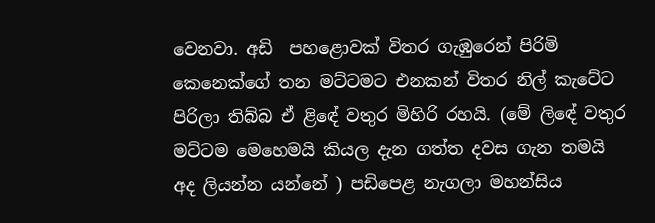වෙනවා. අඩි  පහළොවක් විතර ගැඹුරෙන් පිරිමි කෙනෙක්ගේ තන මට්ටමට එනකන් විතර නිල් කැටේට පිරිලා තිබ්බ ඒ ළිඳේ වතුර මිහිරි රහයි. (මේ ලිඳේ වතුර මට්ටම මෙහෙමයි කියල දැන ගත්ත දවස ගැන තමයි අද ලියන්න යන්නේ ) පඩිපෙළ නැගලා මහන්සිය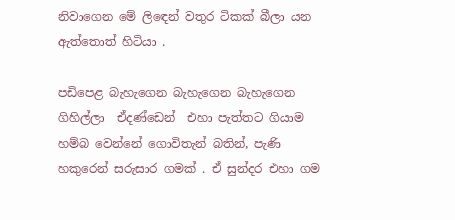නිවාගෙන මේ ලිඳෙන් වතුර ටිකක් බීලා යන ඇත්තොත් හිටියා .

පඩිපෙළ බැහැගෙන බැහැගෙන බැහැගෙන ගිහිල්ලා  ඒදණ්ඩෙන්  එහා පැත්තට ගියාම හම්බ වෙන්නේ ගොවිතැන් බතින්, පැණි හකුරෙන් සරුසාර ගමක් . ඒ සුන්දර එහා ගම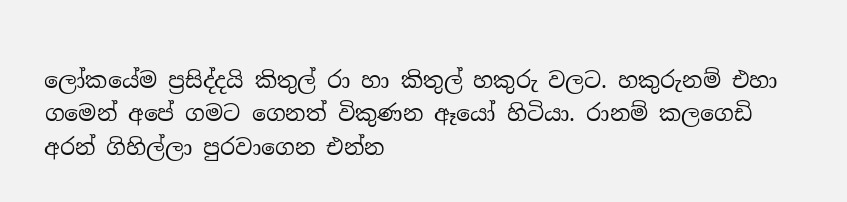ලෝකයේම ප්‍රසිද්දයි කිතුල් රා හා කිතුල් හකුරු වලට. හකුරුනම් එහා ගමෙන් අපේ ගමට ගෙනත් විකුණන ඈයෝ හිටියා. රානම් කලගෙඩි අරන් ගිහිල්ලා පුරවාගෙන එන්න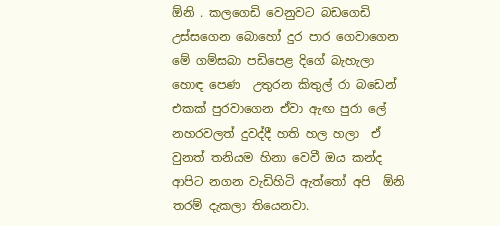ඕනි . කලගෙඩි වෙනුවට බඩගෙඩි  උස්සගෙන බොහෝ දුර පාර ගෙවාගෙන මේ ගම්සබා පඩිපෙළ දිගේ බැහැලා හොඳ පෙණ  උතුරන කිතුල් රා බඩෙන් එකක් පුරවාගෙන ඒවා ඇඟ පුරා ලේ නහරවලත් දුවද්දී හති හල හලා  ඒ වුනත් තනියම හිනා වෙවී ඔය කන්ද ආපිට නගන වැඩිහිටි ඇත්තෝ අපි  ඕනි තරම් දැකලා තියෙනවා.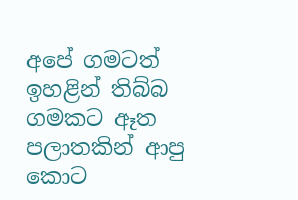අපේ ගමටත් ඉහළින් තිබ්බ ගමකට ඈත පලාතකින් ආපු කොට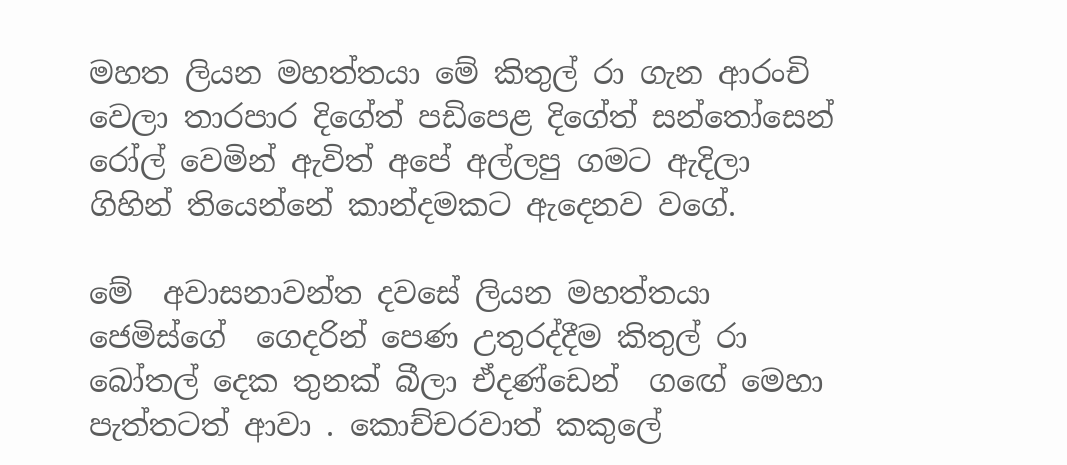මහත ලියන මහත්තයා මේ කිතුල් රා ගැන ආරංචි වෙලා තාරපාර දිගේත් පඩිපෙළ දිගේත් සන්තෝසෙන් රෝල් වෙමින් ඇවිත් අපේ අල්ලපු ගමට ඇදිලා ගිහින් තියෙන්නේ කාන්දමකට ඇදෙනව වගේ.

මේ  අවාසනාවන්ත දවසේ ලියන මහත්තයා ජෙමිස්ගේ  ගෙදරින් පෙණ උතුරද්දීම කිතුල් රා  බෝතල් දෙක තුනක් බීලා ඒදණ්ඩෙන්  ගඟේ මෙහා පැත්තටත් ආවා . කොච්චරවාත් කකුලේ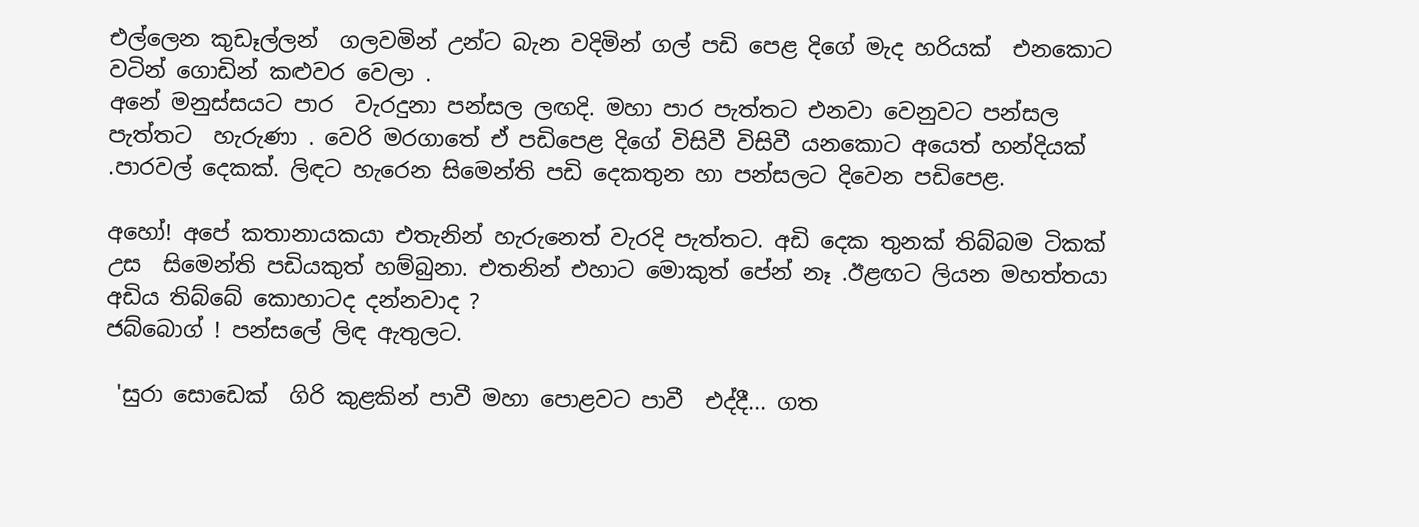එල්ලෙන කුඩෑල්ලන්  ගලවමින් උන්ට බැන වදිමින් ගල් පඩි පෙළ දිගේ මැද හරියක්  එනකොට වටින් ගොඩින් කළුවර වෙලා .
අනේ මනුස්සයට පාර  වැරදුනා පන්සල ලඟදි. මහා පාර පැත්තට එනවා වෙනුවට පන්සල පැත්තට  හැරුණා . වෙරි මරගාතේ ඒ පඩිපෙළ දිගේ විසිවී විසිවී යනකොට අයෙත් හන්දියක් .පාරවල් දෙකක්. ලිඳට හැරෙන සිමෙන්ති පඩි දෙකතුන හා පන්සලට දිවෙන පඩිපෙළ.

අහෝ! අපේ කතානායකයා එතැනින් හැරුනෙත් වැරදි පැත්තට. අඩි දෙක තුනක් තිබ්බම ටිකක් උස  සිමෙන්ති පඩියකුත් හම්බුනා. එතනින් එහාට මොකුත් පේන් නෑ .ඊළඟට ලියන මහත්තයා අඩිය තිබ්බේ කොහාටද දන්නවාද ?
ජබ්බොග් ! පන්සලේ ලිඳ ඇතුලට.

 'සුරා සොඩෙක්  ගිරි කුළකින් පාවී මහා පොළවට පාවී  එද්දී... ගත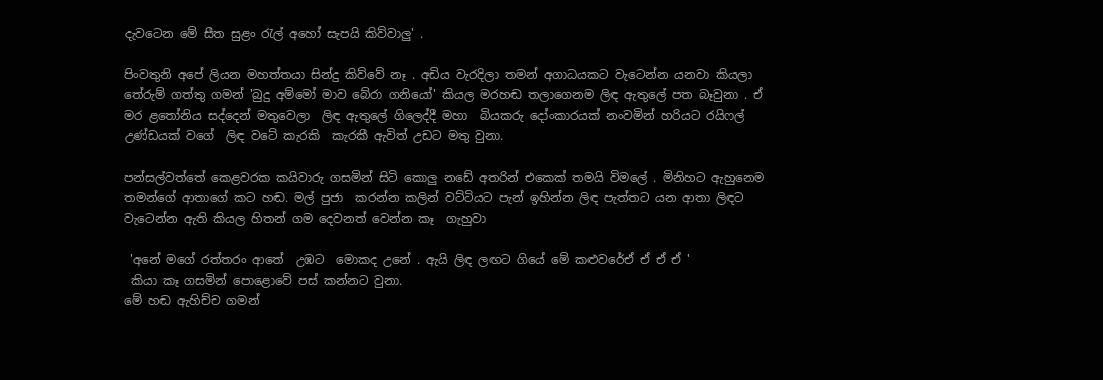දැවටෙන මේ සීත සුළං රැල් අහෝ සැපයි කිව්වාලු' .

පිංවතුනි අපේ ලියන මහත්තයා සින්දු කිව්වේ නෑ . අඩිය වැරදිලා තමන් අගාධයකට වැටෙන්න යනවා කියලා තේරුම් ගත්තු ගමන් 'බුදු අම්මෝ මාව බේරා ගනියෝ' කියල මරහඬ තලාගෙනම ලිඳ ඇතුලේ පත බෑවුනා . ඒ මර ළතෝනිය සද්දෙන් මතුවෙලා  ලිඳ ඇතුලේ ගිලෙද්දී මහා  බියකරු දෝංකාරයක් නංවමින් හරියට රයිෆල් උණ්ඩයක් වගේ  ලිඳ වටේ කැරකි  කැරකී ඇවිත් උඩට මතු වුනා.

පන්සල්වත්තේ කෙළවරක කයිවාරු ගසමින් සිටි කොලු නඩේ අතරින් එකෙක් තමයි විමලේ . මිනිහට ඇහුනෙම තමන්ගේ ආතාගේ කට හඬ. මල් පුජා  කරන්න කලින් වට්ටියට පැන් ඉහින්න ලිඳ පැත්තට යන ආතා ලිඳට වැටෙන්න ඇති කියල හිතන් ගම දෙවනත් වෙන්න කෑ  ගැහුවා

 'අනේ මගේ රත්තරං ආතේ  උඹට  මොකද උනේ . ඇයි ලිඳ ලඟට ගියේ මේ කළුවරේඒ ඒ ඒ ඒ '
 කියා කෑ ගසමින් පොළොවේ පස් කන්නට වුනා.
මේ හඬ ඇහිච්ච ගමන්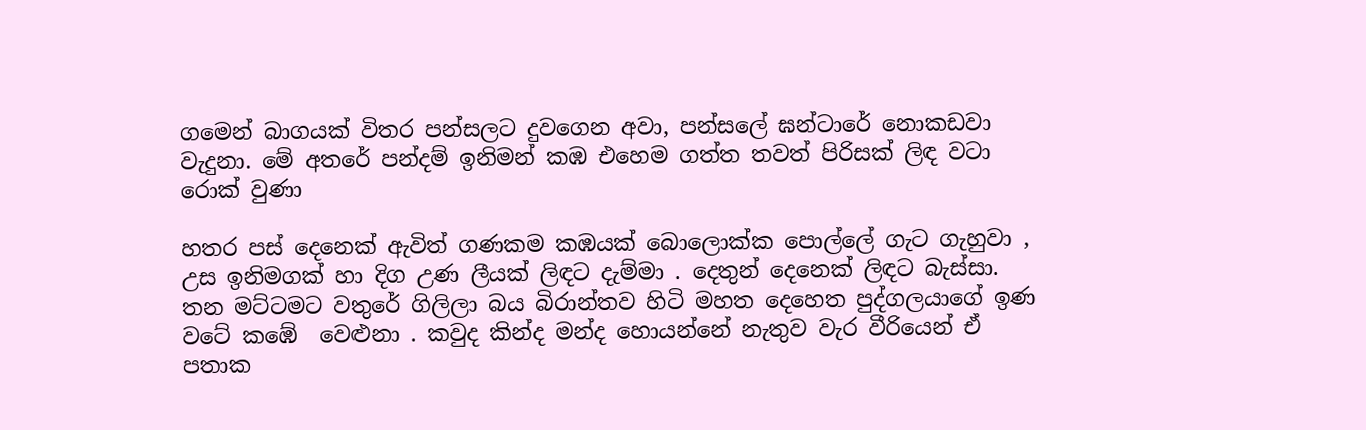ගමෙන් බාගයක් විතර පන්සලට දුවගෙන අවා, පන්සලේ ඝන්ටාරේ නොකඩවා වැදුනා. මේ අතරේ පන්දම් ඉනිමන් කඹ එහෙම ගත්ත තවත් පිරිසක් ලිඳ වටා රොක් වුණා

හතර පස් දෙනෙක් ඇවිත් ගණකම කඹයක් බොලොක්ක පොල්ලේ ගැට ගැහුවා , උස ඉනිමගක් හා දිග උණ ලීයක් ලිඳට දැම්මා . දෙතුන් දෙනෙක් ලිඳට බැස්සා. තන මට්ටමට වතුරේ ගිලිලා බය බිරාන්තව හිටි මහත දෙහෙත පුද්ගලයාගේ ඉණ වටේ කඹේ  වෙළුනා . කවුද කින්ද මන්ද හොයන්නේ නැතුව වැර වීරියෙන් ඒ පතාක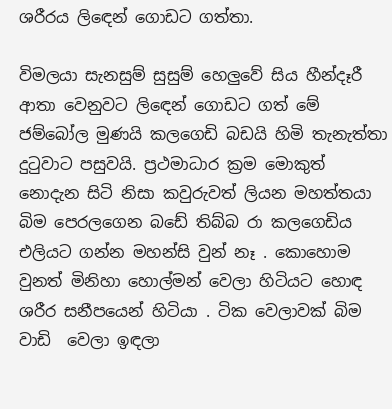ශරීරය ලිඳෙන් ගොඩට ගත්තා.

විමලයා සැනසුම් සුසුම් හෙලුවේ සිය හීන්දෑරී ආතා වෙනුවට ලිඳෙන් ගොඩට ගත් මේ ජම්බෝල මුණයි කලගෙඩි බඩයි හිමි තැනැත්තා දුටුවාට පසුවයි. ප්‍රථමාධාර ක්‍රම මොකුත් නොදැන සිටි නිසා කවුරුවත් ලියන මහත්තයා බිම පෙරලගෙන බඩේ තිබ්බ රා කලගෙඩිය එලියට ගන්න මහන්සි වුන් නෑ . කොහොම වුනත් මිනිහා හොල්මන් වෙලා හිටියට හොඳ ශරීර සනීපයෙන් හිටියා . ටික වෙලාවක් බිම වාඩි  වෙලා ඉඳලා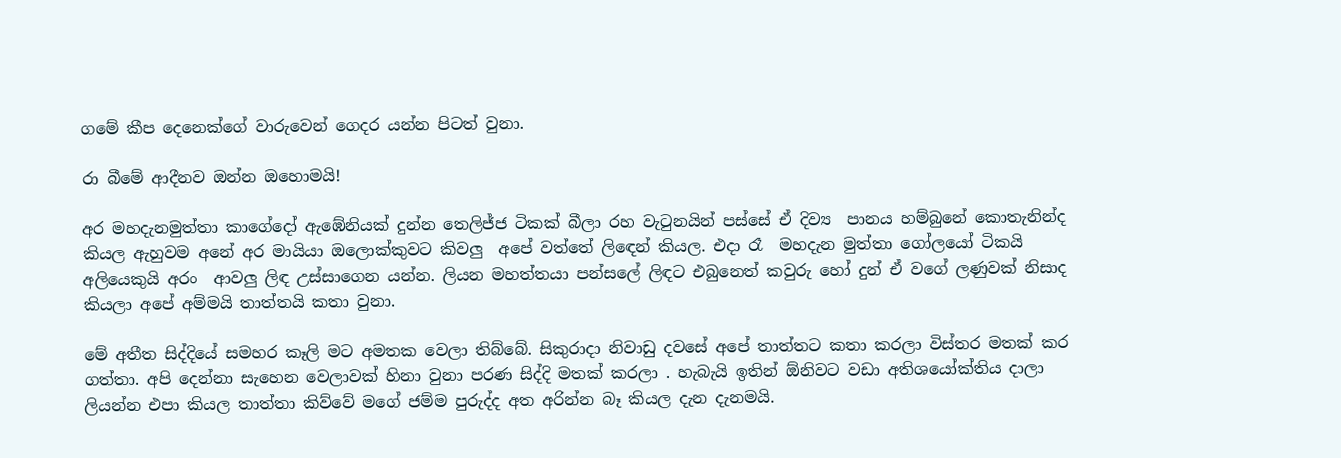ගමේ කීප දෙනෙක්ගේ වාරුවෙන් ගෙදර යන්න පිටත් වුනා.

රා බීමේ ආදීනව ඔන්න ඔහොමයි!

අර මහදැනමුත්තා කාගේදෝ ඇඹේනියක් දුන්න තෙලිජ්ජ ටිකක් බීලා රහ වැටුනයින් පස්සේ ඒ දිව්‍ය  පානය හම්බුනේ කොතැනින්ද කියල ඇහුවම අනේ අර මායියා ඔලොක්කුවට කිවලු  අපේ වත්තේ ලිඳෙන් කියල. එදා රෑ  මහදැන මුත්තා ගෝලයෝ ටිකයි අලියෙකුයි අරං  ආවලු ලිඳ උස්සාගෙන යන්න. ලියන මහත්තයා පන්සලේ ලිඳට එබුනෙත් කවුරු හෝ දුන් ඒ වගේ ලණුවක් නිසාද කියලා අපේ අම්මයි තාත්තයි කතා වුනා.

මේ අතීත සිද්දියේ සමහර කෑලි මට අමතක වෙලා තිබ්බේ. සිකුරාදා නිවාඩු දවසේ අපේ තාත්තට කතා කරලා විස්තර මතක් කර ගත්තා. අපි දෙන්නා සැහෙන වෙලාවක් හිනා වුනා පරණ සිද්දි මතක් කරලා . හැබැයි ඉතින් ඕනිවට වඩා අතිශයෝක්තිය දාලා ලියන්න එපා කියල තාත්තා කිව්වේ මගේ ජම්ම පුරුද්ද අත අරින්න බෑ කියල දැන දැනමයි.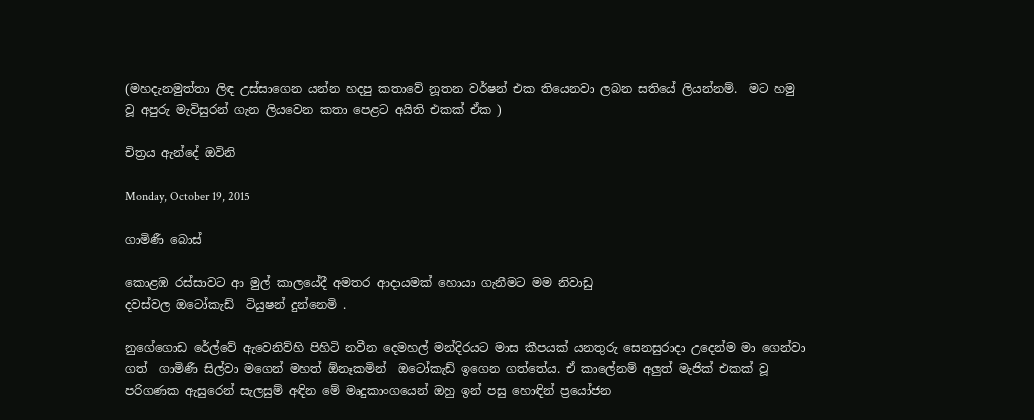(මහදැනමුත්තා ලිඳ උස්සාගෙන යන්න හදපු කතාවේ නූතන වර්ෂන් එක තියෙනවා ලබන සතියේ ලියන්නම්.  මට හමු වූ අපුරු මැවිසුරන් ගැන ලියවෙන කතා පෙළට අයිති එකක් ඒක )

චිත්‍රය ඇන්දේ ඔවිනි

Monday, October 19, 2015

ගාමිණී බොස්

කොළඹ රස්සාවට ආ මුල් කාලයේදී අමතර ආදායමක් හොයා ගැනීමට මම නිවාඩු
දවස්වල ඔටෝකැඩ්  ටියුෂන් දුන්නෙමි .

නුගේගොඩ රේල්වේ ඇවෙනිව්හි පිහිටි නවීන දෙමහල් මන්දිරයට මාස කීපයක් යනතුරු සෙනසුරාදා උදෙන්ම මා ගෙන්වා ගත්  ගාමිණී සිල්වා මගෙන් මහත් ඕනෑකමින්  ඔටෝකැඩ් ඉගෙන ගත්තේය. ඒ කාලේනම් අලුත් මැජික් එකක් වූ පරිගණක ඇසුරෙන් සැලසුම් අඳින මේ මෘදුකාංගයෙන් ඔහු ඉන් පසු හොඳින් ප්‍රයෝජන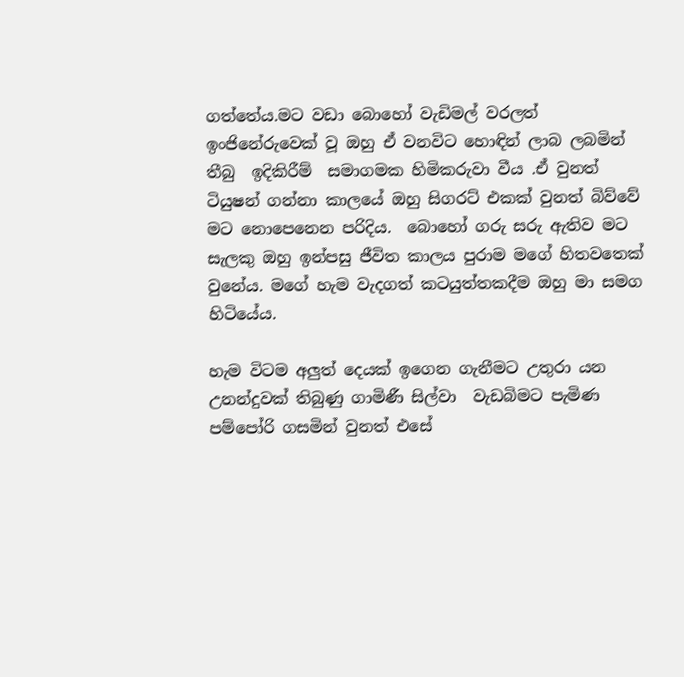ගත්තේය.මට වඩා බොහෝ වැඩිමල් වරලත් ඉංජිනේරුවෙක් වූ ඔහු ඒ වනවිට හොඳින් ලාබ ලබමින් තීබු  ඉදිකිරීම්  සමාගමක හිමිකරුවා වීය .ඒ වුනත් ටියුෂන් ගන්නා කාලයේ ඔහු සිගරට් එකක් වුනත් බිව්වේ මට නොපෙනෙන පරිදිය.  බොහෝ ගරු සරු ඇතිව මට සැලකු ඔහු ඉන්පසු ජීවිත කාලය පුරාම මගේ හිතවතෙක් වුනේය. මගේ හැම වැදගත් කටයුත්තකදීම ඔහු මා සමග හිටියේය.

හැම විටම අලුත් දෙයක් ඉගෙන ගැනීමට උතුරා යන උනන්දුවක් තිබුණු ගාමිණී සිල්වා  වැඩබිමට පැමිණ පම්පෝරි ගසමින් වුනත් එසේ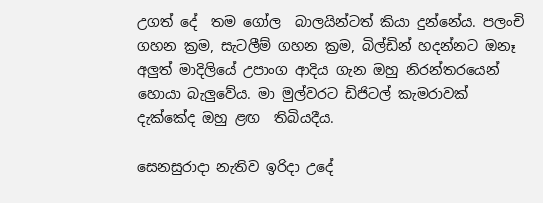උගත් දේ  තම ගෝල  බාලයින්ටත් කියා දුන්නේය. පලංචි ගහන ක්‍රම, සැටලීම් ගහන ක්‍රම, බිල්ඩින් හදන්නට ඔනෑ අලුත් මාදිලියේ උපාංග ආදිය ගැන ඔහු නිරන්තරයෙන්  හොයා බැලුවේය. මා මුල්වරට ඩිජිටල් කැමරාවක් දැක්කේද ඔහු ළඟ  තිබියදීය.

සෙනසුරාදා නැතිව ඉරිදා උදේ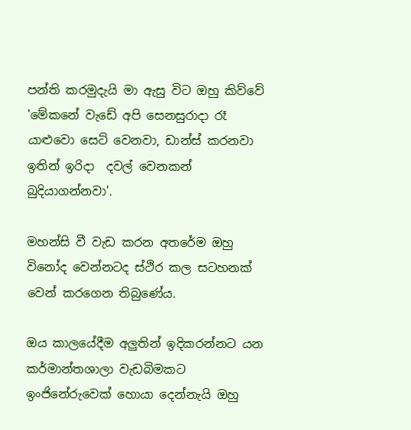පන්ති කරමුදැයි මා ඇසු විට ඔහු කිව්වේ 'මේකනේ වැඩේ අපි සෙනසුරාදා රෑ යාළුවො සෙට් වෙනවා, ඩාන්ස් කරනවා ඉතින් ඉරිදා  දවල් වෙනකන් බුදියාගන්නවා'.

මහන්සි වී වැඩ කරන අතරේම ඔහු විනෝද වෙන්නටද ස්ථිර කල සටහනක් වෙන් කරගෙන තිබුණේය.

ඔය කාලයේදීම අලුතින් ඉදිකරන්නට යන කර්මාන්තශාලා වැඩබිමකට ඉංජිනේරුවෙක් හොයා දෙන්නැයි ඔහු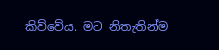කිව්වේය. මට නිතැතින්ම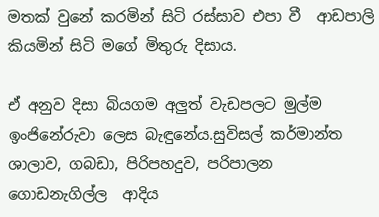මතක් වුනේ කරමින් සිටි රස්සාව එපා වී  ආඩපාලි කියමින් සිටි මගේ මිතුරු දිසාය.

ඒ අනුව දිසා බියගම අලුත් වැඩපලට මුල්ම ඉංජිනේරුවා ලෙස බැඳුනේය.සුවිසල් කර්මාන්ත ශාලාව, ගබඩා, පිරිපහදුව, පරිපාලන ගොඩනැගිල්ල  ආදිය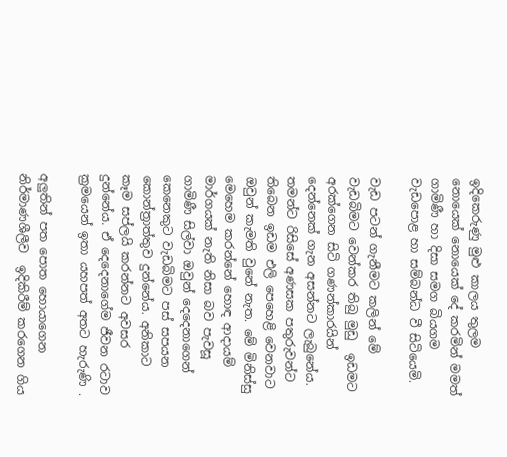ඉදිකෙරුණු මුළු කාලය තුලම නොයෙක් නොයෙක් දේ කරමින් මමත් ගාමිණී හා දිසා සමග බියගම වැඩපොළ හා සම්බන්ධ වී සිටියෙමි.

වැඩ පටන් ගැනීමට කලින් මේ වැඩබිමට වෙන්කර තිබු මුඩු  ඉඩමට අරක්ගෙන සිටි ගණන්කාරයින් දෙන්නෙක් ගැන අසන්නට ලැබුනේය.  තමන්ට රිසිසේ අණසක පතුරුවන්ට තිබෙන ඉඩම එලි පෙහෙළි වෙනවාට ඔවුන් කැමති වුනේ නැත. මේ මිනිස්සු මෙහෙම කරන්නේ හොඳ ආදායම් මාර්ගයක් නැති නිසා බව පැවසූ ගාමිණී සිල්වා ඔවුන් දෙදෙනාගෙන් කෙනෙකුට වැඩබිමට පස් සපයන කොන්ත්‍රාත්තුව දුන්නේය. අනිකාට කෑම සප්ලයි කරන්නට අවසර දුන්නේය. ඒ දෙදෙනාගේම ජීවන රටාව ක්‍රමයෙන් ඉතා යහපත් අතට හැරුණි .

අලුතින් පත පොත හොයාගෙන නිර්මාණශීලීව  ඉදිකිරීම් කරගෙන ගිය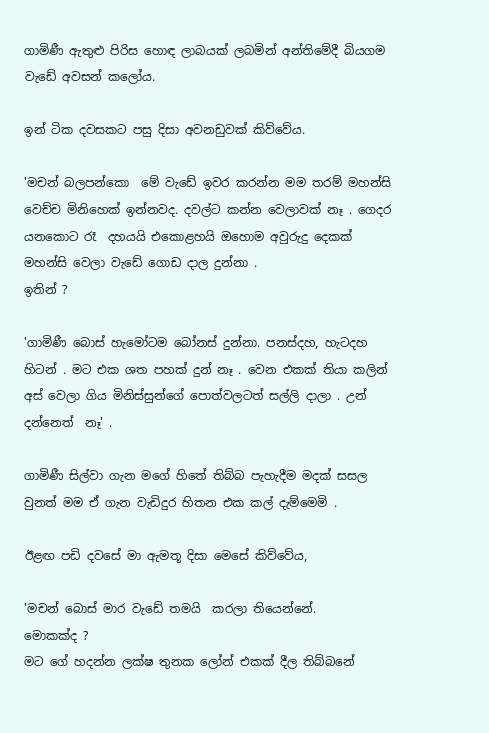ගාමිණී ඇතුළු පිරිස හොඳ ලාබයක් ලබමින් අන්තිමේදී බියගම වැඩේ අවසන් කලෝය.

ඉන් ටික දවසකට පසු දිසා අවනඩුවක් කිව්වේය.

'මචන් බලපන්කො  මේ වැඩේ ඉවර කරන්න මම තරම් මහන්සි වෙච්ච මිනිහෙක් ඉන්නවද. දවල්ට කන්න වෙලාවක් නෑ . ගෙදර යනකොට රෑ  දහයයි එකොළහයි ඔහොම අවුරුදු දෙකක් මහන්සි වෙලා වැඩේ ගොඩ දාල දුන්නා .
ඉතින් ?

'ගාමිණී බොස් හැමෝටම බෝනස් දුන්නා. පනස්දහ, හැටදහ හිටන් . මට එක ශත පහක් දුන් නෑ . වෙන එකක් තියා කලින් අස් වෙලා ගිය මිනිස්සුන්ගේ පොත්වලටත් සල්ලි දාලා . උන් දන්නෙත්  නෑ' .

ගාමිණී සිල්වා ගැන මගේ හිතේ තිබ්බ පැහැදීම මදක් සසල වුනත් මම ඒ ගැන වැඩිදුර හිතන එක කල් දැම්මෙමි .

ඊළඟ පඩි දවසේ මා ඇමතූ දිසා මෙසේ කිව්වේය,

'මචන් බොස් මාර වැඩේ තමයි  කරලා තියෙන්නේ.
මොකක්ද ?
මට ගේ හදන්න ලක්ෂ තුනක ලෝන් එකක් දීල තිබ්බනේ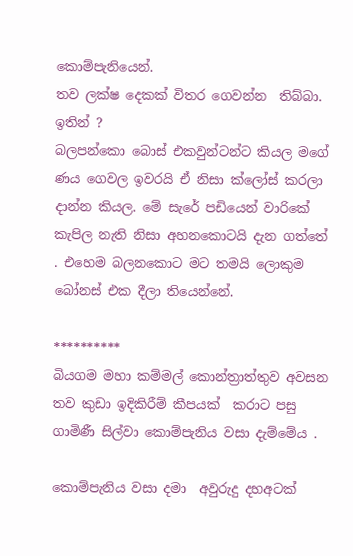කොම්පැනියෙන්.
තව ලක්ෂ දෙකක් විතර ගෙවන්න  තිබ්බා.
ඉතින් ?
බලපන්කො බොස් එකවුන්ටන්ට කියල මගේ ණය ගෙවල ඉවරයි ඒ නිසා ක්ලෝස් කරලා දාන්න කියල. මේ සැරේ පඩියෙන් වාරිකේ  කැපිල නැති නිසා අහනකොටයි දැන ගත්තේ . එහෙම බලනකොට මට තමයි ලොකුම බෝනස් එක දීලා තියෙන්නේ.

**********
බියගම මහා කම්මල් කොන්ත්‍රාත්තුව අවසන තව කුඩා ඉදිකිරීම් කීපයක්  කරාට පසු ගාමිණී සිල්වා කොම්පැනිය වසා දැම්මේය .

කොම්පැනිය වසා දමා  අවුරුදු දහඅටක්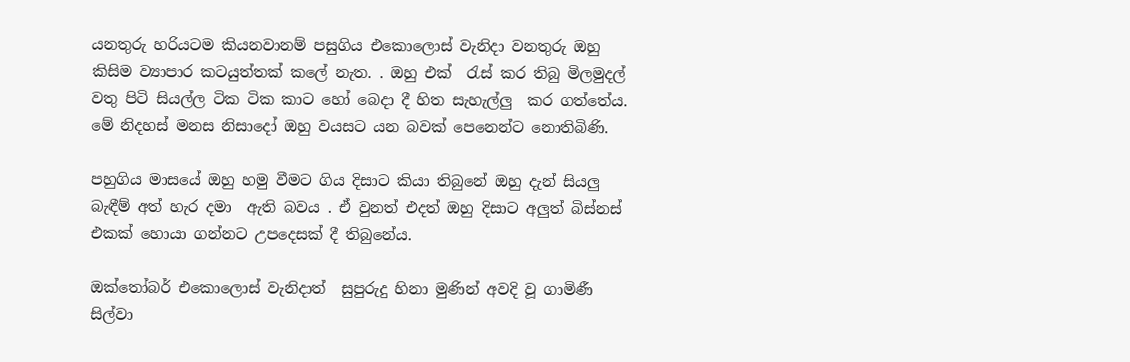යනතුරු හරියටම කියනවානම් පසුගිය එකොලොස් වැනිදා වනතුරු ඔහු කිසිම ව්‍යාපාර කටයුත්තක් කලේ නැත. . ඔහු එක්  රැස් කර තිබු මිලමුදල් වතු පිටි සියල්ල ටික ටික කාට හෝ බෙදා දී හිත සැහැල්ලු  කර ගත්තේය. මේ නිදහස් මනස නිසාදෝ ඔහු වයසට යන බවක් පෙනෙන්ට නොතිබිණි.

පහුගිය මාසයේ ඔහු හමු වීමට ගිය දිසාට කියා තිබුනේ ඔහු දැන් සියලු බැඳීම් අත් හැර දමා  ඇති බවය . ඒ වුනත් එදත් ඔහු දිසාට අලුත් බිස්නස් එකක් හොයා ගන්නට උපදෙසක් දී තිබුනේය.

ඔක්තෝබර් එකොලොස් වැනිදාත්  සුපුරුදු හිනා මුණින් අවදි වූ ගාමිණී සිල්වා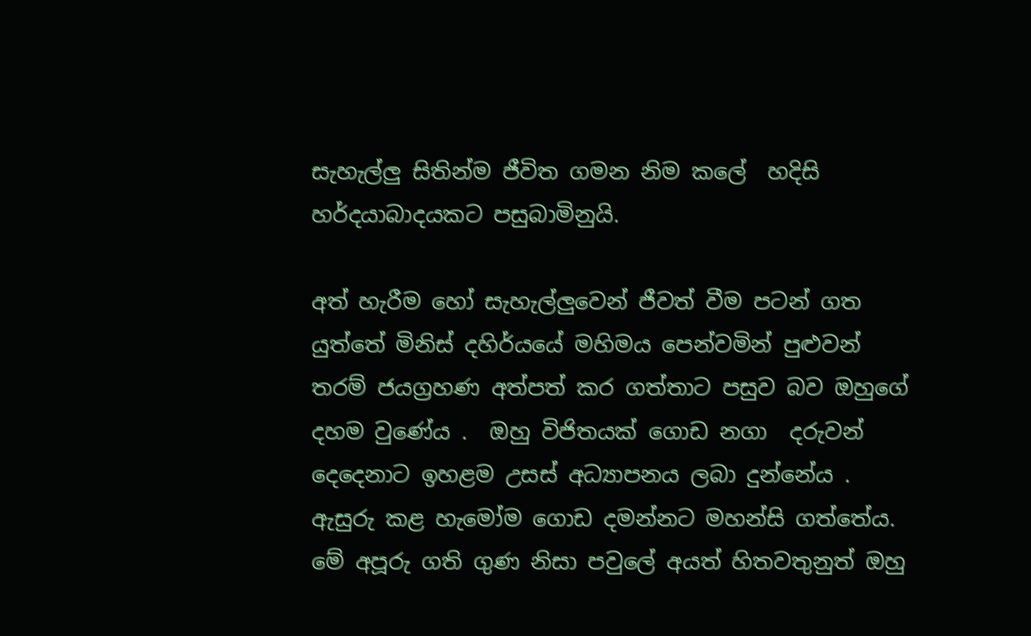සැහැල්ලු සිතින්ම ජීවිත ගමන නිම කලේ  හදිසි හර්දයාබාදයකට පසුබාමිනුයි.

අත් හැරීම හෝ සැහැල්ලුවෙන් ජීවත් වීම පටන් ගත යුත්තේ මිනිස් දහිර්යයේ මහිමය පෙන්වමින් පුළුවන් තරම් ජයග්‍රහණ අත්පත් කර ගත්තාට පසුව බව ඔහුගේ දහම වුණේය .  ඔහු විජිතයක් ගොඩ නගා  දරුවන් දෙදෙනාට ඉහළම උසස් අධ්‍යාපනය ලබා දුන්නේය . ඇසුරු කළ හැමෝම ගොඩ දමන්නට මහන්සි ගත්තේය. මේ අපූරු ගති ගුණ නිසා පවුලේ අයත් හිතවතුනුත් ඔහු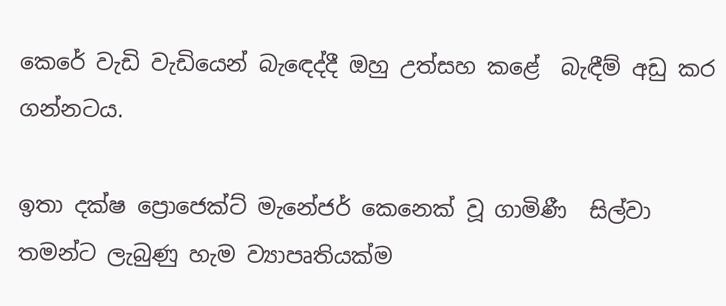කෙරේ වැඩි වැඩියෙන් බැඳෙද්දී ඔහු උත්සහ කළේ  බැඳීම් අඩු කර ගන්නටය.

ඉතා දක්ෂ ප්‍රොජෙක්ට් මැනේජර් කෙනෙක් වූ ගාමිණී  සිල්වා තමන්ට ලැබුණු හැම ව්‍යාපෘතියක්ම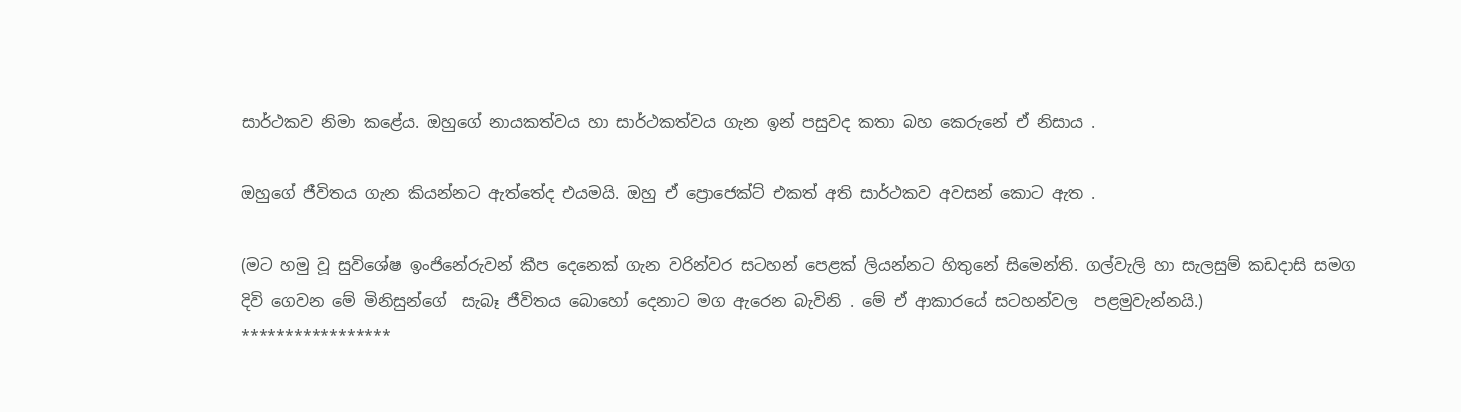සාර්ථකව නිමා කළේය. ඔහුගේ නායකත්වය හා සාර්ථකත්වය ගැන ඉන් පසුවද කතා බහ කෙරුනේ ඒ නිසාය .

ඔහුගේ ජීවිතය ගැන කියන්නට ඇත්තේද එයමයි. ඔහු ඒ ප්‍රොජෙක්ට් එකත් අති සාර්ථකව අවසන් කොට ඇත .

(මට හමු වූ සුවිශේෂ ඉංජිනේරුවන් කීප දෙනෙක් ගැන වරින්වර සටහන් පෙළක් ලියන්නට හිතුනේ සිමෙන්ති. ගල්වැලි හා සැලසුම් කඩදාසි සමග දිවි ගෙවන මේ මිනිසුන්ගේ  සැබෑ ජීවිතය බොහෝ දෙනාට මග ඇරෙන බැවිනි . මේ ඒ ආකාරයේ සටහන්වල  පළමුවැන්නයි.)
*****************